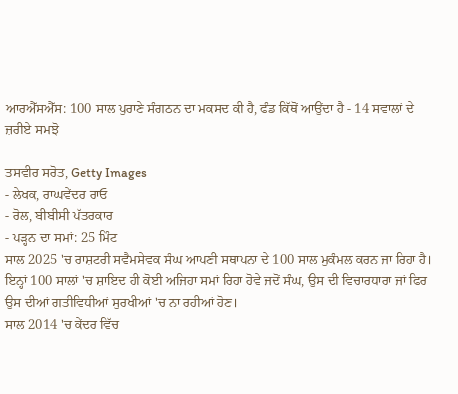ਆਰਐੱਸਐੱਸ: 100 ਸਾਲ ਪੁਰਾਣੇ ਸੰਗਠਨ ਦਾ ਮਕਸਦ ਕੀ ਹੈ, ਫੰਡ ਕਿੱਥੋਂ ਆਉਂਦਾ ਹੈ - 14 ਸਵਾਲਾਂ ਦੇ ਜ਼ਰੀਏ ਸਮਝੋ

ਤਸਵੀਰ ਸਰੋਤ, Getty Images
- ਲੇਖਕ, ਰਾਘਵੇਂਦਰ ਰਾਓ
- ਰੋਲ, ਬੀਬੀਸੀ ਪੱਤਰਕਾਰ
- ਪੜ੍ਹਨ ਦਾ ਸਮਾਂ: 25 ਮਿੰਟ
ਸਾਲ 2025 'ਚ ਰਾਸ਼ਟਰੀ ਸਵੈਮਸੇਵਕ ਸੰਘ ਆਪਣੀ ਸਥਾਪਨਾ ਦੇ 100 ਸਾਲ ਮੁਕੰਮਲ ਕਰਨ ਜਾ ਰਿਹਾ ਹੈ।
ਇਨ੍ਹਾਂ 100 ਸਾਲਾਂ 'ਚ ਸ਼ਾਇਦ ਹੀ ਕੋਈ ਅਜਿਹਾ ਸਮਾਂ ਰਿਹਾ ਹੋਵੇ ਜਦੋਂ ਸੰਘ, ਉਸ ਦੀ ਵਿਚਾਰਧਾਰਾ ਜਾਂ ਫਿਰ ਉਸ ਦੀਆਂ ਗਤੀਵਿਧੀਆਂ ਸੁਰਖੀਆਂ 'ਚ ਨਾ ਰਹੀਆਂ ਹੋਣ।
ਸਾਲ 2014 'ਚ ਕੇਂਦਰ ਵਿੱਚ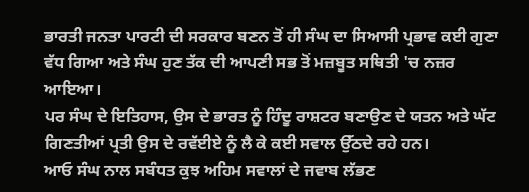ਭਾਰਤੀ ਜਨਤਾ ਪਾਰਟੀ ਦੀ ਸਰਕਾਰ ਬਣਨ ਤੋਂ ਹੀ ਸੰਘ ਦਾ ਸਿਆਸੀ ਪ੍ਰਭਾਵ ਕਈ ਗੁਣਾ ਵੱਧ ਗਿਆ ਅਤੇ ਸੰਘ ਹੁਣ ਤੱਕ ਦੀ ਆਪਣੀ ਸਭ ਤੋਂ ਮਜ਼ਬੂਤ ਸਥਿਤੀ 'ਚ ਨਜ਼ਰ ਆਇਆ।
ਪਰ ਸੰਘ ਦੇ ਇਤਿਹਾਸ, ਉਸ ਦੇ ਭਾਰਤ ਨੂੰ ਹਿੰਦੂ ਰਾਸ਼ਟਰ ਬਣਾਉਣ ਦੇ ਯਤਨ ਅਤੇ ਘੱਟ ਗਿਣਤੀਆਂ ਪ੍ਰਤੀ ਉਸ ਦੇ ਰਵੱਈਏ ਨੂੰ ਲੈ ਕੇ ਕਈ ਸਵਾਲ ਉੱਠਦੇ ਰਹੇ ਹਨ।
ਆਓ ਸੰਘ ਨਾਲ ਸਬੰਧਤ ਕੁਝ ਅਹਿਮ ਸਵਾਲਾਂ ਦੇ ਜਵਾਬ ਲੱਭਣ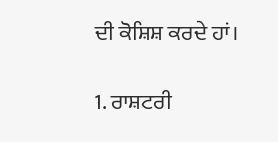ਦੀ ਕੋਸ਼ਿਸ਼ ਕਰਦੇ ਹਾਂ।

1. ਰਾਸ਼ਟਰੀ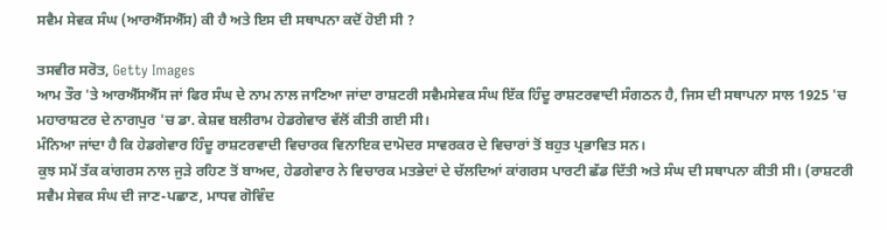ਸਵੈਮ ਸੇਵਕ ਸੰਘ (ਆਰਐੱਸਐੱਸ) ਕੀ ਹੈ ਅਤੇ ਇਸ ਦੀ ਸਥਾਪਨਾ ਕਦੋਂ ਹੋਈ ਸੀ ?

ਤਸਵੀਰ ਸਰੋਤ, Getty Images
ਆਮ ਤੌਰ 'ਤੇ ਆਰਐੱਸਐੱਸ ਜਾਂ ਫਿਰ ਸੰਘ ਦੇ ਨਾਮ ਨਾਲ ਜਾਣਿਆ ਜਾਂਦਾ ਰਾਸ਼ਟਰੀ ਸਵੈਮਸੇਵਕ ਸੰਘ ਇੱਕ ਹਿੰਦੂ ਰਾਸ਼ਟਰਵਾਦੀ ਸੰਗਠਨ ਹੈ, ਜਿਸ ਦੀ ਸਥਾਪਨਾ ਸਾਲ 1925 'ਚ ਮਹਾਰਾਸ਼ਟਰ ਦੇ ਨਾਗਪੁਰ 'ਚ ਡਾ. ਕੇਸ਼ਵ ਬਲੀਰਾਮ ਹੇਡਗੇਵਾਰ ਵੱਲੋਂ ਕੀਤੀ ਗਈ ਸੀ।
ਮੰਨਿਆ ਜਾਂਦਾ ਹੈ ਕਿ ਹੇਡਗੇਵਾਰ ਹਿੰਦੂ ਰਾਸ਼ਟਰਵਾਦੀ ਵਿਚਾਰਕ ਵਿਨਾਇਕ ਦਾਮੋਦਰ ਸਾਵਰਕਰ ਦੇ ਵਿਚਾਰਾਂ ਤੋਂ ਬਹੁਤ ਪ੍ਰਭਾਵਿਤ ਸਨ।
ਕੁਝ ਸਮੇਂ ਤੱਕ ਕਾਂਗਰਸ ਨਾਲ ਜੁੜੇ ਰਹਿਣ ਤੋਂ ਬਾਅਦ, ਹੇਡਗੇਵਾਰ ਨੇ ਵਿਚਾਰਕ ਮਤਭੇਦਾਂ ਦੇ ਚੱਲਦਿਆਂ ਕਾਂਗਰਸ ਪਾਰਟੀ ਛੱਡ ਦਿੱਤੀ ਅਤੇ ਸੰਘ ਦੀ ਸਥਾਪਨਾ ਕੀਤੀ ਸੀ। (ਰਾਸ਼ਟਰੀ ਸਵੈਮ ਸੇਵਕ ਸੰਘ ਦੀ ਜਾਣ-ਪਛਾਣ, ਮਾਧਵ ਗੋਵਿੰਦ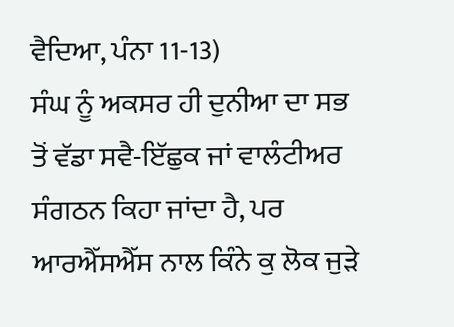ਵੈਦਿਆ, ਪੰਨਾ 11-13)
ਸੰਘ ਨੂੰ ਅਕਸਰ ਹੀ ਦੁਨੀਆ ਦਾ ਸਭ ਤੋਂ ਵੱਡਾ ਸਵੈ-ਇੱਛੁਕ ਜਾਂ ਵਾਲੰਟੀਅਰ ਸੰਗਠਨ ਕਿਹਾ ਜਾਂਦਾ ਹੈ, ਪਰ ਆਰਐੱਸਐੱਸ ਨਾਲ ਕਿੰਨੇ ਕੁ ਲੋਕ ਜੁੜੇ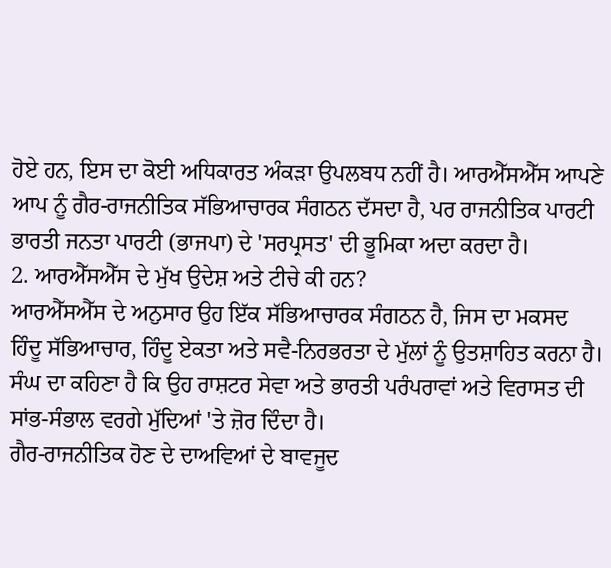ਹੋਏ ਹਨ, ਇਸ ਦਾ ਕੋਈ ਅਧਿਕਾਰਤ ਅੰਕੜਾ ਉਪਲਬਧ ਨਹੀਂ ਹੈ। ਆਰਐੱਸਐੱਸ ਆਪਣੇ ਆਪ ਨੂੰ ਗੈਰ-ਰਾਜਨੀਤਿਕ ਸੱਭਿਆਚਾਰਕ ਸੰਗਠਨ ਦੱਸਦਾ ਹੈ, ਪਰ ਰਾਜਨੀਤਿਕ ਪਾਰਟੀ ਭਾਰਤੀ ਜਨਤਾ ਪਾਰਟੀ (ਭਾਜਪਾ) ਦੇ 'ਸਰਪ੍ਰਸਤ' ਦੀ ਭੂਮਿਕਾ ਅਦਾ ਕਰਦਾ ਹੈ।
2. ਆਰਐੱਸਐੱਸ ਦੇ ਮੁੱਖ ਉਦੇਸ਼ ਅਤੇ ਟੀਚੇ ਕੀ ਹਨ?
ਆਰਐੱਸਐੱਸ ਦੇ ਅਨੁਸਾਰ ਉਹ ਇੱਕ ਸੱਭਿਆਚਾਰਕ ਸੰਗਠਨ ਹੈ, ਜਿਸ ਦਾ ਮਕਸਦ ਹਿੰਦੂ ਸੱਭਿਆਚਾਰ, ਹਿੰਦੂ ਏਕਤਾ ਅਤੇ ਸਵੈ-ਨਿਰਭਰਤਾ ਦੇ ਮੁੱਲਾਂ ਨੂੰ ਉਤਸ਼ਾਹਿਤ ਕਰਨਾ ਹੈ।
ਸੰਘ ਦਾ ਕਹਿਣਾ ਹੈ ਕਿ ਉਹ ਰਾਸ਼ਟਰ ਸੇਵਾ ਅਤੇ ਭਾਰਤੀ ਪਰੰਪਰਾਵਾਂ ਅਤੇ ਵਿਰਾਸਤ ਦੀ ਸਾਂਭ-ਸੰਭਾਲ ਵਰਗੇ ਮੁੱਦਿਆਂ 'ਤੇ ਜ਼ੋਰ ਦਿੰਦਾ ਹੈ।
ਗੈਰ-ਰਾਜਨੀਤਿਕ ਹੋਣ ਦੇ ਦਾਅਵਿਆਂ ਦੇ ਬਾਵਜੂਦ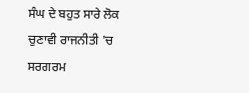ਸੰਘ ਦੇ ਬਹੁਤ ਸਾਰੇ ਲੋਕ ਚੁਣਾਵੀ ਰਾਜਨੀਤੀ 'ਚ ਸਰਗਰਮ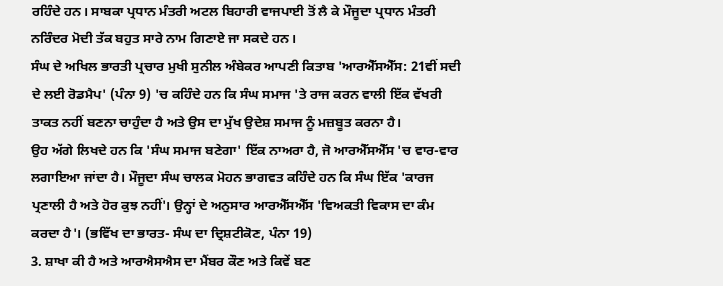ਰਹਿੰਦੇ ਹਨ। ਸਾਬਕਾ ਪ੍ਰਧਾਨ ਮੰਤਰੀ ਅਟਲ ਬਿਹਾਰੀ ਵਾਜਪਾਈ ਤੋਂ ਲੈ ਕੇ ਮੌਜੂਦਾ ਪ੍ਰਧਾਨ ਮੰਤਰੀ ਨਰਿੰਦਰ ਮੋਦੀ ਤੱਕ ਬਹੁਤ ਸਾਰੇ ਨਾਮ ਗਿਣਾਏ ਜਾ ਸਕਦੇ ਹਨ।
ਸੰਘ ਦੇ ਅਖਿਲ ਭਾਰਤੀ ਪ੍ਰਚਾਰ ਮੁਖੀ ਸੁਨੀਲ ਅੰਬੇਕਰ ਆਪਣੀ ਕਿਤਾਬ 'ਆਰਐੱਸਐੱਸ: 21ਵੀਂ ਸਦੀ ਦੇ ਲਈ ਰੋਡਮੈਪ' (ਪੰਨਾ 9) 'ਚ ਕਹਿੰਦੇ ਹਨ ਕਿ ਸੰਘ ਸਮਾਜ 'ਤੇ ਰਾਜ ਕਰਨ ਵਾਲੀ ਇੱਕ ਵੱਖਰੀ ਤਾਕਤ ਨਹੀਂ ਬਣਨਾ ਚਾਹੁੰਦਾ ਹੈ ਅਤੇ ਉਸ ਦਾ ਮੁੱਖ ਉਦੇਸ਼ ਸਮਾਜ ਨੂੰ ਮਜ਼ਬੂਤ ਕਰਨਾ ਹੈ।
ਉਹ ਅੱਗੇ ਲਿਖਦੇ ਹਨ ਕਿ 'ਸੰਘ ਸਮਾਜ ਬਣੇਗਾ' ਇੱਕ ਨਾਅਰਾ ਹੈ, ਜੋ ਆਰਐੱਸਐੱਸ 'ਚ ਵਾਰ-ਵਾਰ ਲਗਾਇਆ ਜਾਂਦਾ ਹੈ। ਮੌਜੂਦਾ ਸੰਘ ਚਾਲਕ ਮੋਹਨ ਭਾਗਵਤ ਕਹਿੰਦੇ ਹਨ ਕਿ ਸੰਘ ਇੱਕ 'ਕਾਰਜ ਪ੍ਰਣਾਲੀ ਹੈ ਅਤੇ ਹੋਰ ਕੁਝ ਨਹੀਂ'। ਉਨ੍ਹਾਂ ਦੇ ਅਨੁਸਾਰ ਆਰਐੱਸਐੱਸ 'ਵਿਅਕਤੀ ਵਿਕਾਸ ਦਾ ਕੰਮ ਕਰਦਾ ਹੈ'। (ਭਵਿੱਖ ਦਾ ਭਾਰਤ- ਸੰਘ ਦਾ ਦ੍ਰਿਸ਼ਟੀਕੋਣ, ਪੰਨਾ 19)
3. ਸ਼ਾਖਾ ਕੀ ਹੈ ਅਤੇ ਆਰਐਸਐਸ ਦਾ ਮੈਂਬਰ ਕੌਣ ਅਤੇ ਕਿਵੇਂ ਬਣ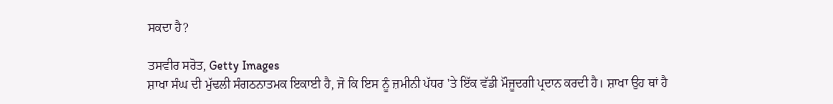ਸਕਦਾ ਹੈ?

ਤਸਵੀਰ ਸਰੋਤ, Getty Images
ਸ਼ਾਖਾ ਸੰਘ ਦੀ ਮੁੱਢਲੀ ਸੰਗਠਨਾਤਮਕ ਇਕਾਈ ਹੈ, ਜੋ ਕਿ ਇਸ ਨੂੰ ਜ਼ਮੀਨੀ ਪੱਧਰ 'ਤੇ ਇੱਕ ਵੱਡੀ ਮੌਜੂਦਗੀ ਪ੍ਰਦਾਨ ਕਰਦੀ ਹੈ। ਸ਼ਾਖਾ ਉਹ ਥਾਂ ਹੈ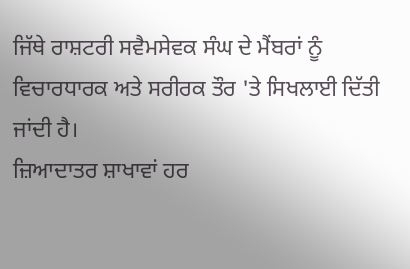ਜਿੱਥੇ ਰਾਸ਼ਟਰੀ ਸਵੈਮਸੇਵਕ ਸੰਘ ਦੇ ਮੈਂਬਰਾਂ ਨੂੰ ਵਿਚਾਰਧਾਰਕ ਅਤੇ ਸਰੀਰਕ ਤੌਰ 'ਤੇ ਸਿਖਲਾਈ ਦਿੱਤੀ ਜਾਂਦੀ ਹੈ।
ਜ਼ਿਆਦਾਤਰ ਸ਼ਾਖਾਵਾਂ ਹਰ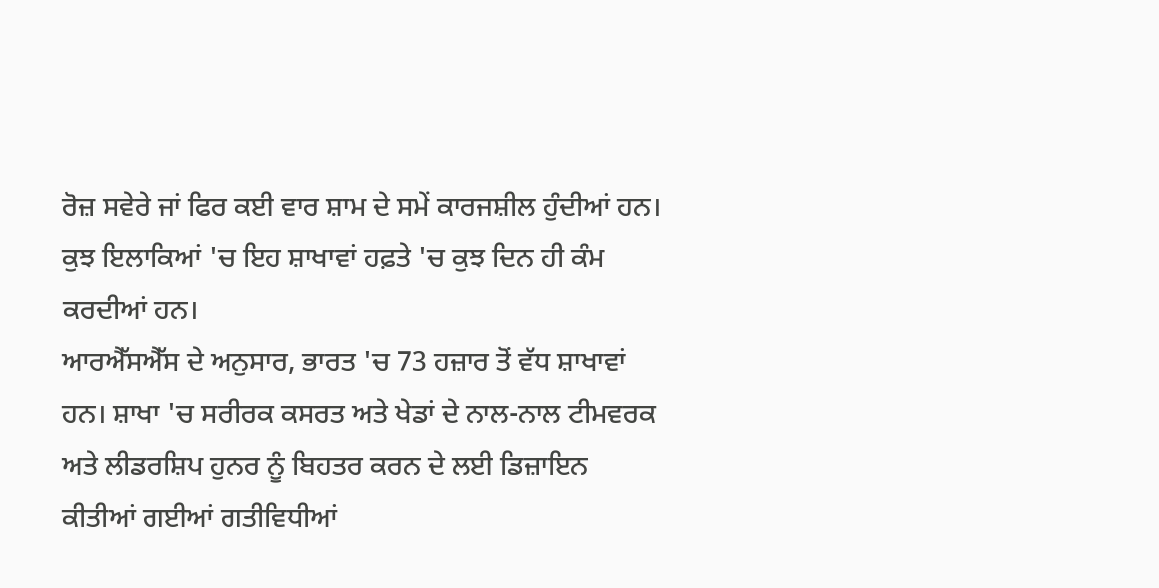ਰੋਜ਼ ਸਵੇਰੇ ਜਾਂ ਫਿਰ ਕਈ ਵਾਰ ਸ਼ਾਮ ਦੇ ਸਮੇਂ ਕਾਰਜਸ਼ੀਲ ਹੁੰਦੀਆਂ ਹਨ। ਕੁਝ ਇਲਾਕਿਆਂ 'ਚ ਇਹ ਸ਼ਾਖਾਵਾਂ ਹਫ਼ਤੇ 'ਚ ਕੁਝ ਦਿਨ ਹੀ ਕੰਮ ਕਰਦੀਆਂ ਹਨ।
ਆਰਐੱਸਐੱਸ ਦੇ ਅਨੁਸਾਰ, ਭਾਰਤ 'ਚ 73 ਹਜ਼ਾਰ ਤੋਂ ਵੱਧ ਸ਼ਾਖਾਵਾਂ ਹਨ। ਸ਼ਾਖਾ 'ਚ ਸਰੀਰਕ ਕਸਰਤ ਅਤੇ ਖੇਡਾਂ ਦੇ ਨਾਲ-ਨਾਲ ਟੀਮਵਰਕ ਅਤੇ ਲੀਡਰਸ਼ਿਪ ਹੁਨਰ ਨੂੰ ਬਿਹਤਰ ਕਰਨ ਦੇ ਲਈ ਡਿਜ਼ਾਇਨ ਕੀਤੀਆਂ ਗਈਆਂ ਗਤੀਵਿਧੀਆਂ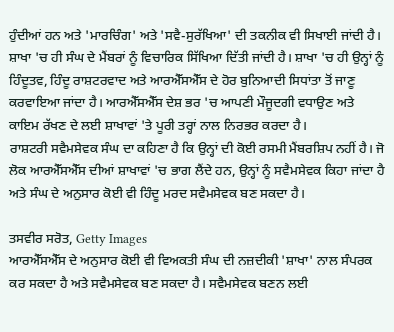ਹੁੰਦੀਆਂ ਹਨ ਅਤੇ 'ਮਾਰਚਿੰਗ' ਅਤੇ 'ਸਵੈ-ਸੁਰੱਖਿਆ' ਦੀ ਤਕਨੀਕ ਵੀ ਸਿਖਾਈ ਜਾਂਦੀ ਹੈ।
ਸ਼ਾਖਾ 'ਚ ਹੀ ਸੰਘ ਦੇ ਮੈਂਬਰਾਂ ਨੂੰ ਵਿਚਾਰਿਕ ਸਿੱਖਿਆ ਦਿੱਤੀ ਜਾਂਦੀ ਹੈ। ਸ਼ਾਖਾ 'ਚ ਹੀ ਉਨ੍ਹਾਂ ਨੂੰ ਹਿੰਦੂਤਵ, ਹਿੰਦੂ ਰਾਸ਼ਟਰਵਾਦ ਅਤੇ ਆਰਐੱਸਐੱਸ ਦੇ ਹੋਰ ਬੁਨਿਆਦੀ ਸਿਧਾਂਤਾ ਤੋਂ ਜਾਣੂ ਕਰਵਾਇਆ ਜਾਂਦਾ ਹੈ। ਆਰਐੱਸਐੱਸ ਦੇਸ਼ ਭਰ 'ਚ ਆਪਣੀ ਮੌਜੂਦਗੀ ਵਧਾਉਣ ਅਤੇ ਕਾਇਮ ਰੱਖਣ ਦੇ ਲਈ ਸ਼ਾਖਾਵਾਂ 'ਤੇ ਪੂਰੀ ਤਰ੍ਹਾਂ ਨਾਲ ਨਿਰਭਰ ਕਰਦਾ ਹੈ।
ਰਾਸ਼ਟਰੀ ਸਵੈਮਸੇਵਕ ਸੰਘ ਦਾ ਕਹਿਣਾ ਹੈ ਕਿ ਉਨ੍ਹਾਂ ਦੀ ਕੋਈ ਰਸਮੀ ਮੈਂਬਰਸ਼ਿਪ ਨਹੀਂ ਹੈ। ਜੋ ਲੋਕ ਆਰਐੱਸਐੱਸ ਦੀਆਂ ਸ਼ਾਖਾਵਾਂ 'ਚ ਭਾਗ ਲੈਂਦੇ ਹਨ, ਉਨ੍ਹਾਂ ਨੂੰ ਸਵੈਮਸੇਵਕ ਕਿਹਾ ਜਾਂਦਾ ਹੈ ਅਤੇ ਸੰਘ ਦੇ ਅਨੁਸਾਰ ਕੋਈ ਵੀ ਹਿੰਦੂ ਮਰਦ ਸਵੈਮਸੇਵਕ ਬਣ ਸਕਦਾ ਹੈ।

ਤਸਵੀਰ ਸਰੋਤ, Getty Images
ਆਰਐੱਸਐੱਸ ਦੇ ਅਨੁਸਾਰ ਕੋਈ ਵੀ ਵਿਅਕਤੀ ਸੰਘ ਦੀ ਨਜ਼ਦੀਕੀ 'ਸ਼ਾਖਾ' ਨਾਲ ਸੰਪਰਕ ਕਰ ਸਕਦਾ ਹੈ ਅਤੇ ਸਵੈਮਸੇਵਕ ਬਣ ਸਕਦਾ ਹੈ। ਸਵੈਮਸੇਵਕ ਬਣਨ ਲਈ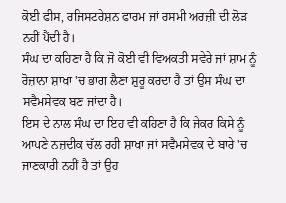ਕੋਈ ਫੀਸ, ਰਜਿਸਟਰੇਸ਼ਨ ਫਾਰਮ ਜਾਂ ਰਸਮੀ ਅਰਜ਼ੀ ਦੀ ਲੋੜ ਨਹੀਂ ਪੈਂਦੀ ਹੈ।
ਸੰਘ ਦਾ ਕਹਿਣਾ ਹੈ ਕਿ ਜੋ ਕੋਈ ਵੀ ਵਿਅਕਤੀ ਸਵੇਰੇ ਜਾਂ ਸ਼ਾਮ ਨੂੰ ਰੋਜ਼ਾਨਾ ਸ਼ਾਖਾ 'ਚ ਭਾਗ ਲੈਣਾ ਸ਼ੁਰੂ ਕਰਦਾ ਹੈ ਤਾਂ ਉਸ ਸੰਘ ਦਾ ਸਵੈਮਸੇਵਕ ਬਣ ਜਾਂਦਾ ਹੈ।
ਇਸ ਦੇ ਨਾਲ ਸੰਘ ਦਾ ਇਹ ਵੀ ਕਹਿਣਾ ਹੈ ਕਿ ਜੇਕਰ ਕਿਸੇ ਨੂੰ ਆਪਣੇ ਨਜ਼ਦੀਕ ਚੱਲ ਰਹੀ ਸ਼ਾਖਾ ਜਾਂ ਸਵੈਮਸੇਵਕ ਦੇ ਬਾਰੇ 'ਚ ਜਾਣਕਾਰੀ ਨਹੀਂ ਹੈ ਤਾਂ ਉਹ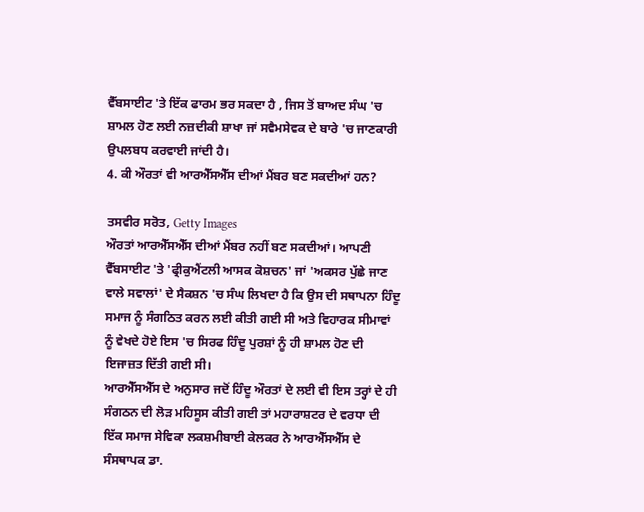ਵੈੱਬਸਾਈਟ 'ਤੇ ਇੱਕ ਫਾਰਮ ਭਰ ਸਕਦਾ ਹੈ , ਜਿਸ ਤੋਂ ਬਾਅਦ ਸੰਘ 'ਚ ਸ਼ਾਮਲ ਹੋਣ ਲਈ ਨਜ਼ਦੀਕੀ ਸ਼ਾਖਾ ਜਾਂ ਸਵੈਮਸੇਵਕ ਦੇ ਬਾਰੇ 'ਚ ਜਾਣਕਾਰੀ ਉਪਲਬਧ ਕਰਵਾਈ ਜਾਂਦੀ ਹੈ।
4. ਕੀ ਔਰਤਾਂ ਵੀ ਆਰਐੱਸਐੱਸ ਦੀਆਂ ਮੈਂਬਰ ਬਣ ਸਕਦੀਆਂ ਹਨ?

ਤਸਵੀਰ ਸਰੋਤ, Getty Images
ਔਰਤਾਂ ਆਰਐੱਸਐੱਸ ਦੀਆਂ ਮੈਂਬਰ ਨਹੀਂ ਬਣ ਸਕਦੀਆਂ। ਆਪਣੀ ਵੈੱਬਸਾਈਟ 'ਤੇ 'ਫ੍ਰੀਕੁਐਂਟਲੀ ਆਸਕ ਕੋਸ਼ਚਨ' ਜਾਂ 'ਅਕਸਰ ਪੁੱਛੇ ਜਾਣ ਵਾਲੇ ਸਵਾਲਾਂ' ਦੇ ਸੈਕਸ਼ਨ 'ਚ ਸੰਘ ਲਿਖਦਾ ਹੈ ਕਿ ਉਸ ਦੀ ਸਥਾਪਨਾ ਹਿੰਦੂ ਸਮਾਜ ਨੂੰ ਸੰਗਠਿਤ ਕਰਨ ਲਈ ਕੀਤੀ ਗਈ ਸੀ ਅਤੇ ਵਿਹਾਰਕ ਸੀਮਾਵਾਂ ਨੂੰ ਵੇਖਦੇ ਹੋਏ ਇਸ 'ਚ ਸਿਰਫ ਹਿੰਦੂ ਪੁਰਸ਼ਾਂ ਨੂੰ ਹੀ ਸ਼ਾਮਲ ਹੋਣ ਦੀ ਇਜਾਜ਼ਤ ਦਿੱਤੀ ਗਈ ਸੀ।
ਆਰਐੱਸਐੱਸ ਦੇ ਅਨੁਸਾਰ ਜਦੋਂ ਹਿੰਦੂ ਔਰਤਾਂ ਦੇ ਲਈ ਵੀ ਇਸ ਤਰ੍ਹਾਂ ਦੇ ਹੀ ਸੰਗਠਨ ਦੀ ਲੋੜ ਮਹਿਸੂਸ ਕੀਤੀ ਗਈ ਤਾਂ ਮਹਾਰਾਸ਼ਟਰ ਦੇ ਵਰਧਾ ਦੀ ਇੱਕ ਸਮਾਜ ਸੇਵਿਕਾ ਲਕਸ਼ਮੀਬਾਈ ਕੇਲਕਰ ਨੇ ਆਰਐੱਸਐੱਸ ਦੇ ਸੰਸਥਾਪਕ ਡਾ.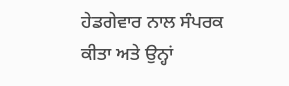ਹੇਡਗੇਵਾਰ ਨਾਲ ਸੰਪਰਕ ਕੀਤਾ ਅਤੇ ਉਨ੍ਹਾਂ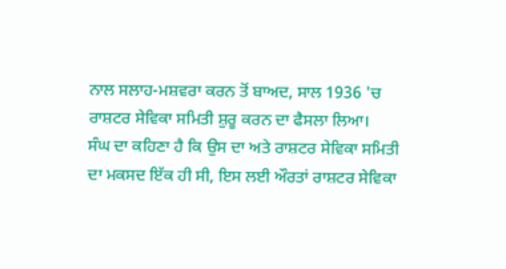ਨਾਲ ਸਲਾਹ-ਮਸ਼ਵਰਾ ਕਰਨ ਤੋਂ ਬਾਅਦ, ਸਾਲ 1936 'ਚ ਰਾਸ਼ਟਰ ਸੇਵਿਕਾ ਸਮਿਤੀ ਸ਼ੁਰੂ ਕਰਨ ਦਾ ਫੈਸਲਾ ਲਿਆ।
ਸੰਘ ਦਾ ਕਹਿਣਾ ਹੈ ਕਿ ਉਸ ਦਾ ਅਤੇ ਰਾਸ਼ਟਰ ਸੇਵਿਕਾ ਸਮਿਤੀ ਦਾ ਮਕਸਦ ਇੱਕ ਹੀ ਸੀ, ਇਸ ਲਈ ਔਰਤਾਂ ਰਾਸ਼ਟਰ ਸੇਵਿਕਾ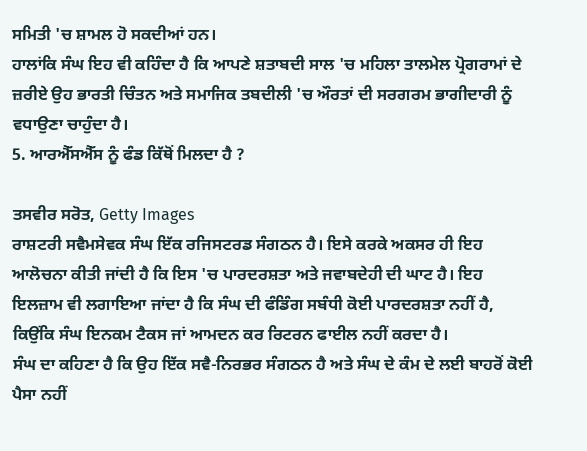ਸਮਿਤੀ 'ਚ ਸ਼ਾਮਲ ਹੋ ਸਕਦੀਆਂ ਹਨ।
ਹਾਲਾਂਕਿ ਸੰਘ ਇਹ ਵੀ ਕਹਿੰਦਾ ਹੈ ਕਿ ਆਪਣੇ ਸ਼ਤਾਬਦੀ ਸਾਲ 'ਚ ਮਹਿਲਾ ਤਾਲਮੇਲ ਪ੍ਰੋਗਰਾਮਾਂ ਦੇ ਜ਼ਰੀਏ ਉਹ ਭਾਰਤੀ ਚਿੰਤਨ ਅਤੇ ਸਮਾਜਿਕ ਤਬਦੀਲੀ 'ਚ ਔਰਤਾਂ ਦੀ ਸਰਗਰਮ ਭਾਗੀਦਾਰੀ ਨੂੰ ਵਧਾਉਣਾ ਚਾਹੁੰਦਾ ਹੈ।
5. ਆਰਐੱਸਐੱਸ ਨੂੰ ਫੰਡ ਕਿੱਥੋਂ ਮਿਲਦਾ ਹੈ ?

ਤਸਵੀਰ ਸਰੋਤ, Getty Images
ਰਾਸ਼ਟਰੀ ਸਵੈਮਸੇਵਕ ਸੰਘ ਇੱਕ ਰਜਿਸਟਰਡ ਸੰਗਠਨ ਹੈ। ਇਸੇ ਕਰਕੇ ਅਕਸਰ ਹੀ ਇਹ ਆਲੋਚਨਾ ਕੀਤੀ ਜਾਂਦੀ ਹੈ ਕਿ ਇਸ 'ਚ ਪਾਰਦਰਸ਼ਤਾ ਅਤੇ ਜਵਾਬਦੇਹੀ ਦੀ ਘਾਟ ਹੈ। ਇਹ ਇਲਜ਼ਾਮ ਵੀ ਲਗਾਇਆ ਜਾਂਦਾ ਹੈ ਕਿ ਸੰਘ ਦੀ ਫੰਡਿੰਗ ਸਬੰਧੀ ਕੋਈ ਪਾਰਦਰਸ਼ਤਾ ਨਹੀਂ ਹੈ, ਕਿਉਂਕਿ ਸੰਘ ਇਨਕਮ ਟੈਕਸ ਜਾਂ ਆਮਦਨ ਕਰ ਰਿਟਰਨ ਫਾਈਲ ਨਹੀਂ ਕਰਦਾ ਹੈ।
ਸੰਘ ਦਾ ਕਹਿਣਾ ਹੈ ਕਿ ਉਹ ਇੱਕ ਸਵੈ-ਨਿਰਭਰ ਸੰਗਠਨ ਹੈ ਅਤੇ ਸੰਘ ਦੇ ਕੰਮ ਦੇ ਲਈ ਬਾਹਰੋਂ ਕੋਈ ਪੈਸਾ ਨਹੀਂ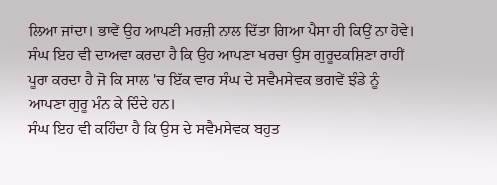ਲਿਆ ਜਾਂਦਾ। ਭਾਵੇਂ ਉਹ ਆਪਣੀ ਮਰਜ਼ੀ ਨਾਲ ਦਿੱਤਾ ਗਿਆ ਪੈਸਾ ਹੀ ਕਿਉਂ ਨਾ ਹੋਵੇ। ਸੰਘ ਇਹ ਵੀ ਦਾਅਵਾ ਕਰਦਾ ਹੈ ਕਿ ਉਹ ਆਪਣਾ ਖਰਚਾ ਉਸ ਗੁਰੂਦਕਸ਼ਿਣਾ ਰਾਹੀਂ ਪੂਰਾ ਕਰਦਾ ਹੈ ਜੋ ਕਿ ਸਾਲ 'ਚ ਇੱਕ ਵਾਰ ਸੰਘ ਦੇ ਸਵੈਮਸੇਵਕ ਭਗਵੇਂ ਝੰਡੇ ਨੂੰ ਆਪਣਾ ਗੁਰੂ ਮੰਨ ਕੇ ਦਿੰਦੇ ਹਨ।
ਸੰਘ ਇਹ ਵੀ ਕਹਿੰਦਾ ਹੈ ਕਿ ਉਸ ਦੇ ਸਵੈਮਸੇਵਕ ਬਹੁਤ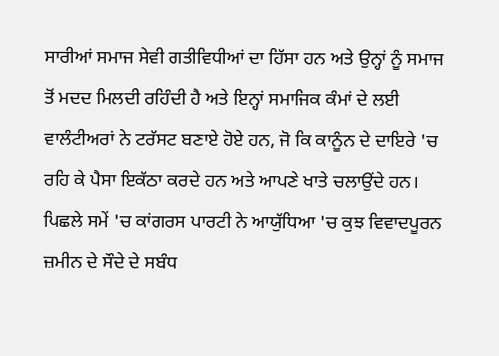ਸਾਰੀਆਂ ਸਮਾਜ ਸੇਵੀ ਗਤੀਵਿਧੀਆਂ ਦਾ ਹਿੱਸਾ ਹਨ ਅਤੇ ਉਨ੍ਹਾਂ ਨੂੰ ਸਮਾਜ ਤੋਂ ਮਦਦ ਮਿਲਦੀ ਰਹਿੰਦੀ ਹੈ ਅਤੇ ਇਨ੍ਹਾਂ ਸਮਾਜਿਕ ਕੰਮਾਂ ਦੇ ਲਈ ਵਾਲੰਟੀਅਰਾਂ ਨੇ ਟਰੱਸਟ ਬਣਾਏ ਹੋਏ ਹਨ, ਜੋ ਕਿ ਕਾਨੂੰਨ ਦੇ ਦਾਇਰੇ 'ਚ ਰਹਿ ਕੇ ਪੈਸਾ ਇਕੱਠਾ ਕਰਦੇ ਹਨ ਅਤੇ ਆਪਣੇ ਖਾਤੇ ਚਲਾਉਂਦੇ ਹਨ।
ਪਿਛਲੇ ਸਮੇਂ 'ਚ ਕਾਂਗਰਸ ਪਾਰਟੀ ਨੇ ਆਯੁੱਧਿਆ 'ਚ ਕੁਝ ਵਿਵਾਦਪੂਰਨ ਜ਼ਮੀਨ ਦੇ ਸੌਦੇ ਦੇ ਸਬੰਧ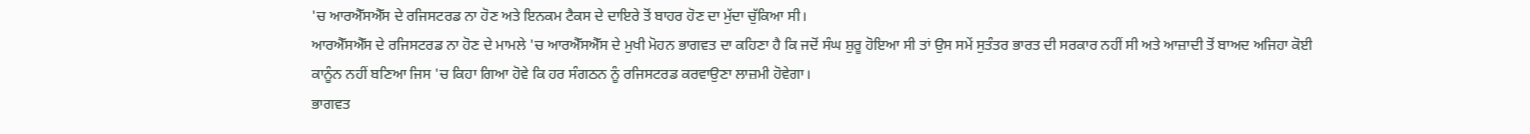'ਚ ਆਰਐੱਸਐੱਸ ਦੇ ਰਜਿਸਟਰਡ ਨਾ ਹੋਣ ਅਤੇ ਇਨਕਮ ਟੈਕਸ ਦੇ ਦਾਇਰੇ ਤੋਂ ਬਾਹਰ ਹੋਣ ਦਾ ਮੁੱਦਾ ਚੁੱਕਿਆ ਸੀ।
ਆਰਐੱਸਐੱਸ ਦੇ ਰਜਿਸਟਰਡ ਨਾ ਹੋਣ ਦੇ ਮਾਮਲੇ 'ਚ ਆਰਐੱਸਐੱਸ ਦੇ ਮੁਖੀ ਮੋਹਨ ਭਾਗਵਤ ਦਾ ਕਹਿਣਾ ਹੈ ਕਿ ਜਦੋਂ ਸੰਘ ਸ਼ੁਰੂ ਹੋਇਆ ਸੀ ਤਾਂ ਉਸ ਸਮੇਂ ਸੁਤੰਤਰ ਭਾਰਤ ਦੀ ਸਰਕਾਰ ਨਹੀਂ ਸੀ ਅਤੇ ਆਜ਼ਾਦੀ ਤੋਂ ਬਾਅਦ ਅਜਿਹਾ ਕੋਈ ਕਾਨੂੰਨ ਨਹੀਂ ਬਣਿਆ ਜਿਸ 'ਚ ਕਿਹਾ ਗਿਆ ਹੋਵੇ ਕਿ ਹਰ ਸੰਗਠਨ ਨੂੰ ਰਜਿਸਟਰਡ ਕਰਵਾਉਣਾ ਲਾਜ਼ਮੀ ਹੋਵੇਗਾ।
ਭਾਗਵਤ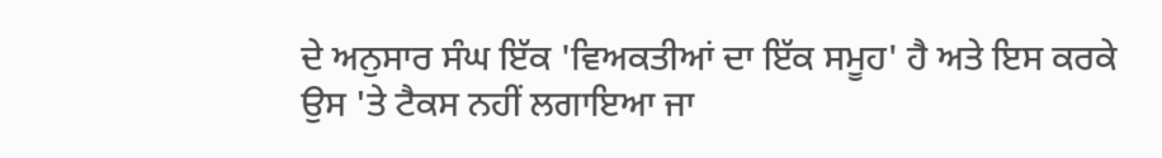ਦੇ ਅਨੁਸਾਰ ਸੰਘ ਇੱਕ 'ਵਿਅਕਤੀਆਂ ਦਾ ਇੱਕ ਸਮੂਹ' ਹੈ ਅਤੇ ਇਸ ਕਰਕੇ ਉਸ 'ਤੇ ਟੈਕਸ ਨਹੀਂ ਲਗਾਇਆ ਜਾ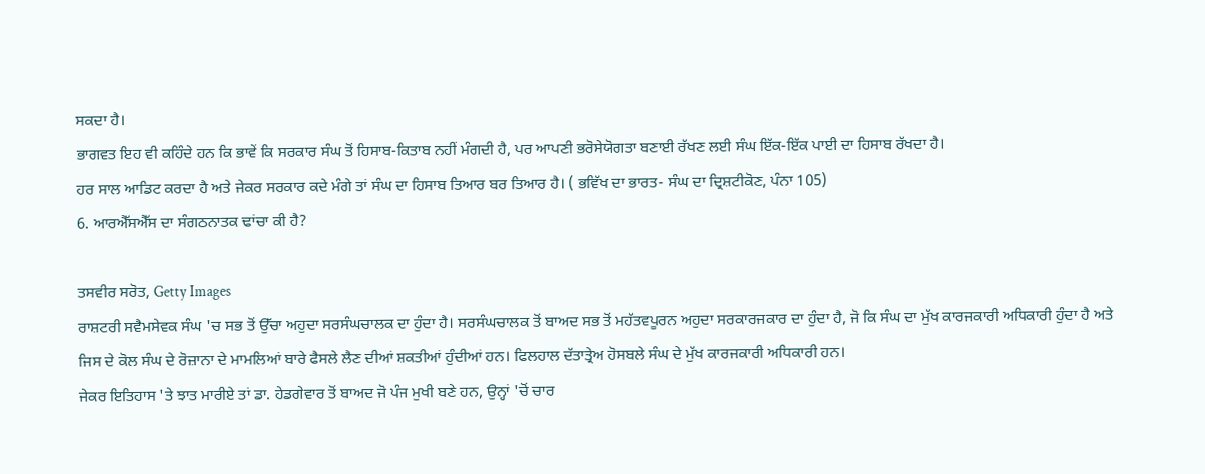ਸਕਦਾ ਹੈ।
ਭਾਗਵਤ ਇਹ ਵੀ ਕਹਿੰਦੇ ਹਨ ਕਿ ਭਾਵੇਂ ਕਿ ਸਰਕਾਰ ਸੰਘ ਤੋਂ ਹਿਸਾਬ-ਕਿਤਾਬ ਨਹੀਂ ਮੰਗਦੀ ਹੈ, ਪਰ ਆਪਣੀ ਭਰੋਸੇਯੋਗਤਾ ਬਣਾਈ ਰੱਖਣ ਲਈ ਸੰਘ ਇੱਕ-ਇੱਕ ਪਾਈ ਦਾ ਹਿਸਾਬ ਰੱਖਦਾ ਹੈ।
ਹਰ ਸਾਲ ਆਡਿਟ ਕਰਦਾ ਹੈ ਅਤੇ ਜੇਕਰ ਸਰਕਾਰ ਕਦੇ ਮੰਗੇ ਤਾਂ ਸੰਘ ਦਾ ਹਿਸਾਬ ਤਿਆਰ ਬਰ ਤਿਆਰ ਹੈ। ( ਭਵਿੱਖ ਦਾ ਭਾਰਤ- ਸੰਘ ਦਾ ਦ੍ਰਿਸ਼ਟੀਕੋਣ, ਪੰਨਾ 105)
6. ਆਰਐੱਸਐੱਸ ਦਾ ਸੰਗਠਨਾਤਕ ਢਾਂਚਾ ਕੀ ਹੈ?

ਤਸਵੀਰ ਸਰੋਤ, Getty Images
ਰਾਸ਼ਟਰੀ ਸਵੈਮਸੇਵਕ ਸੰਘ 'ਚ ਸਭ ਤੋਂ ਉੱਚਾ ਅਹੁਦਾ ਸਰਸੰਘਚਾਲਕ ਦਾ ਹੁੰਦਾ ਹੈ। ਸਰਸੰਘਚਾਲਕ ਤੋਂ ਬਾਅਦ ਸਭ ਤੋਂ ਮਹੱਤਵਪੂਰਨ ਅਹੁਦਾ ਸਰਕਾਰਜਕਾਰ ਦਾ ਹੁੰਦਾ ਹੈ, ਜੋ ਕਿ ਸੰਘ ਦਾ ਮੁੱਖ ਕਾਰਜਕਾਰੀ ਅਧਿਕਾਰੀ ਹੁੰਦਾ ਹੈ ਅਤੇ ਜਿਸ ਦੇ ਕੋਲ ਸੰਘ ਦੇ ਰੋਜ਼ਾਨਾ ਦੇ ਮਾਮਲਿਆਂ ਬਾਰੇ ਫੈਸਲੇ ਲੈਣ ਦੀਆਂ ਸ਼ਕਤੀਆਂ ਹੁੰਦੀਆਂ ਹਨ। ਫਿਲਹਾਲ ਦੱਤਾਤ੍ਰੇਅ ਹੋਸਬਲੇ ਸੰਘ ਦੇ ਮੁੱਖ ਕਾਰਜਕਾਰੀ ਅਧਿਕਾਰੀ ਹਨ।
ਜੇਕਰ ਇਤਿਹਾਸ 'ਤੇ ਝਾਤ ਮਾਰੀਏ ਤਾਂ ਡਾ. ਹੇਡਗੇਵਾਰ ਤੋਂ ਬਾਅਦ ਜੋ ਪੰਜ ਮੁਖੀ ਬਣੇ ਹਨ, ਉਨ੍ਹਾਂ 'ਚੋਂ ਚਾਰ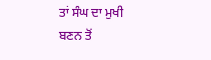ਤਾਂ ਸੰਘ ਦਾ ਮੁਖੀ ਬਣਨ ਤੋਂ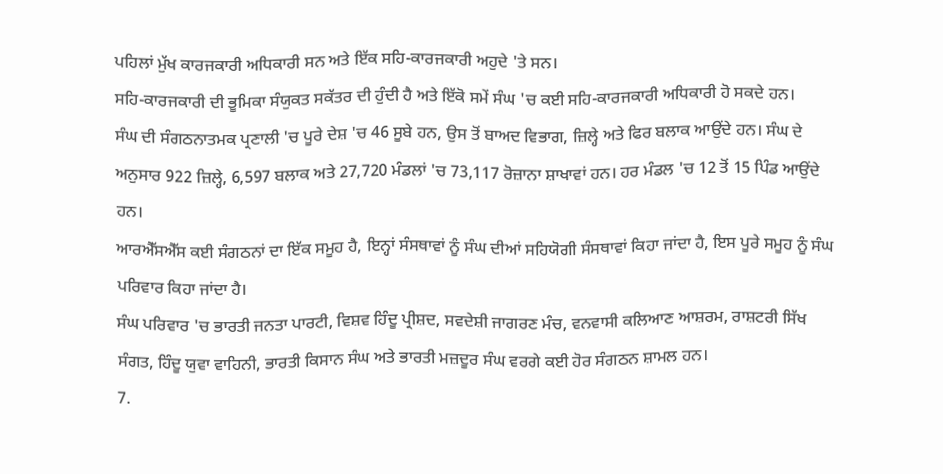ਪਹਿਲਾਂ ਮੁੱਖ ਕਾਰਜਕਾਰੀ ਅਧਿਕਾਰੀ ਸਨ ਅਤੇ ਇੱਕ ਸਹਿ-ਕਾਰਜਕਾਰੀ ਅਹੁਦੇ 'ਤੇ ਸਨ।
ਸਹਿ-ਕਾਰਜਕਾਰੀ ਦੀ ਭੂਮਿਕਾ ਸੰਯੁਕਤ ਸਕੱਤਰ ਦੀ ਹੁੰਦੀ ਹੈ ਅਤੇ ਇੱਕੋ ਸਮੇਂ ਸੰਘ 'ਚ ਕਈ ਸਹਿ-ਕਾਰਜਕਾਰੀ ਅਧਿਕਾਰੀ ਹੋ ਸਕਦੇ ਹਨ।
ਸੰਘ ਦੀ ਸੰਗਠਨਾਤਮਕ ਪ੍ਰਣਾਲੀ 'ਚ ਪੂਰੇ ਦੇਸ਼ 'ਚ 46 ਸੂਬੇ ਹਨ, ਉਸ ਤੋਂ ਬਾਅਦ ਵਿਭਾਗ, ਜ਼ਿਲ੍ਹੇ ਅਤੇ ਫਿਰ ਬਲਾਕ ਆਉਂਦੇ ਹਨ। ਸੰਘ ਦੇ ਅਨੁਸਾਰ 922 ਜ਼ਿਲ੍ਹੇ, 6,597 ਬਲਾਕ ਅਤੇ 27,720 ਮੰਡਲਾਂ 'ਚ 73,117 ਰੋਜ਼ਾਨਾ ਸ਼ਾਖਾਵਾਂ ਹਨ। ਹਰ ਮੰਡਲ 'ਚ 12 ਤੋਂ 15 ਪਿੰਡ ਆਉਂਦੇ ਹਨ।
ਆਰਐੱਸਐੱਸ ਕਈ ਸੰਗਠਨਾਂ ਦਾ ਇੱਕ ਸਮੂਹ ਹੈ, ਇਨ੍ਹਾਂ ਸੰਸਥਾਵਾਂ ਨੂੰ ਸੰਘ ਦੀਆਂ ਸਹਿਯੋਗੀ ਸੰਸਥਾਵਾਂ ਕਿਹਾ ਜਾਂਦਾ ਹੈ, ਇਸ ਪੂਰੇ ਸਮੂਹ ਨੂੰ ਸੰਘ ਪਰਿਵਾਰ ਕਿਹਾ ਜਾਂਦਾ ਹੈ।
ਸੰਘ ਪਰਿਵਾਰ 'ਚ ਭਾਰਤੀ ਜਨਤਾ ਪਾਰਟੀ, ਵਿਸ਼ਵ ਹਿੰਦੂ ਪ੍ਰੀਸ਼ਦ, ਸਵਦੇਸ਼ੀ ਜਾਗਰਣ ਮੰਚ, ਵਨਵਾਸੀ ਕਲਿਆਣ ਆਸ਼ਰਮ, ਰਾਸ਼ਟਰੀ ਸਿੱਖ ਸੰਗਤ, ਹਿੰਦੂ ਯੁਵਾ ਵਾਹਿਨੀ, ਭਾਰਤੀ ਕਿਸਾਨ ਸੰਘ ਅਤੇ ਭਾਰਤੀ ਮਜ਼ਦੂਰ ਸੰਘ ਵਰਗੇ ਕਈ ਹੋਰ ਸੰਗਠਨ ਸ਼ਾਮਲ ਹਨ।
7.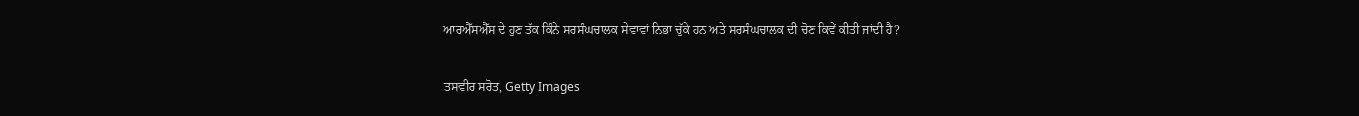ਆਰਐੱਸਐੱਸ ਦੇ ਹੁਣ ਤੱਕ ਕਿੰਨੇ ਸਰਸੰਘਚਾਲਕ ਸੇਵਾਵਾਂ ਨਿਭਾ ਚੁੱਕੇ ਹਨ ਅਤੇ ਸਰਸੰਘਚਾਲਕ ਦੀ ਚੋਣ ਕਿਵੇਂ ਕੀਤੀ ਜਾਂਦੀ ਹੈ?

ਤਸਵੀਰ ਸਰੋਤ, Getty Images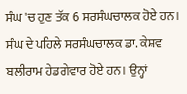ਸੰਘ 'ਚ ਹੁਣ ਤੱਕ 6 ਸਰਸੰਘਚਾਲਕ ਹੋਏ ਹਨ। ਸੰਘ ਦੇ ਪਹਿਲੇ ਸਰਸੰਘਚਾਲਕ ਡਾ. ਕੇਸ਼ਵ ਬਲੀਰਾਮ ਹੇਡਗੇਵਾਰ ਹੋਏ ਹਨ। ਉਨ੍ਹਾਂ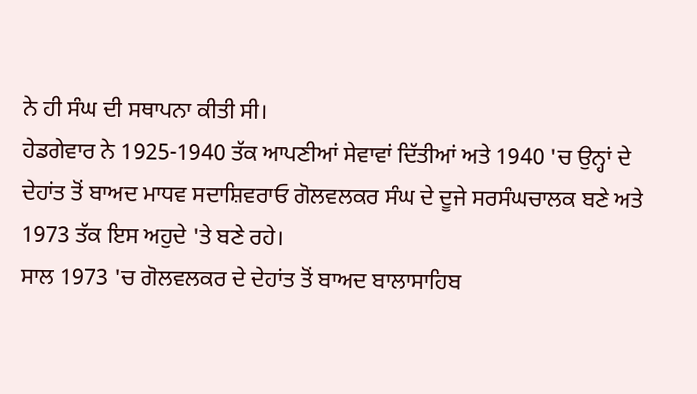ਨੇ ਹੀ ਸੰਘ ਦੀ ਸਥਾਪਨਾ ਕੀਤੀ ਸੀ।
ਹੇਡਗੇਵਾਰ ਨੇ 1925-1940 ਤੱਕ ਆਪਣੀਆਂ ਸੇਵਾਵਾਂ ਦਿੱਤੀਆਂ ਅਤੇ 1940 'ਚ ਉਨ੍ਹਾਂ ਦੇ ਦੇਹਾਂਤ ਤੋਂ ਬਾਅਦ ਮਾਧਵ ਸਦਾਸ਼ਿਵਰਾਓ ਗੋਲਵਲਕਰ ਸੰਘ ਦੇ ਦੂਜੇ ਸਰਸੰਘਚਾਲਕ ਬਣੇ ਅਤੇ 1973 ਤੱਕ ਇਸ ਅਹੁਦੇ 'ਤੇ ਬਣੇ ਰਹੇ।
ਸਾਲ 1973 'ਚ ਗੋਲਵਲਕਰ ਦੇ ਦੇਹਾਂਤ ਤੋਂ ਬਾਅਦ ਬਾਲਾਸਾਹਿਬ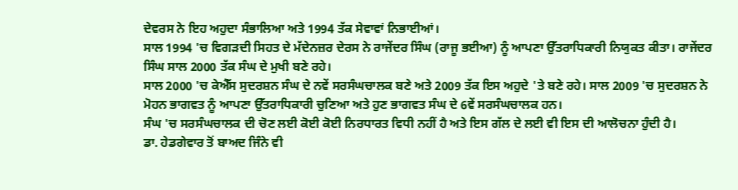ਦੇਵਰਸ ਨੇ ਇਹ ਅਹੁਦਾ ਸੰਭਾਲਿਆ ਅਤੇ 1994 ਤੱਕ ਸੇਵਾਵਾਂ ਨਿਭਾਈਆਂ।
ਸਾਲ 1994 'ਚ ਵਿਗੜਦੀ ਸਿਹਤ ਦੇ ਮੱਦੇਨਜ਼ਰ ਦੇਰਸ ਨੇ ਰਾਜੇਂਦਰ ਸਿੰਘ (ਰਾਜੂ ਭਈਆ) ਨੂੰ ਆਪਣਾ ਉੱਤਰਾਧਿਕਾਰੀ ਨਿਯੁਕਤ ਕੀਤਾ। ਰਾਜੇਂਦਰ ਸਿੰਘ ਸਾਲ 2000 ਤੱਕ ਸੰਘ ਦੇ ਮੁਖੀ ਬਣੇ ਰਹੇ।
ਸਾਲ 2000 'ਚ ਕੇਐੱਸ ਸੁਦਰਸ਼ਨ ਸੰਘ ਦੇ ਨਵੇਂ ਸਰਸੰਘਚਾਲਕ ਬਣੇ ਅਤੇ 2009 ਤੱਕ ਇਸ ਅਹੁਦੇ 'ਤੇ ਬਣੇ ਰਹੇ। ਸਾਲ 2009 'ਚ ਸੁਦਰਸ਼ਨ ਨੇ ਮੋਹਨ ਭਾਗਵਤ ਨੂੰ ਆਪਣਾ ਉੱਤਰਾਧਿਕਾਰੀ ਚੁਣਿਆ ਅਤੇ ਹੁਣ ਭਾਗਵਤ ਸੰਘ ਦੇ 6ਵੇਂ ਸਰਸੰਘਚਾਲਕ ਹਨ।
ਸੰਘ 'ਚ ਸਰਸੰਘਚਾਲਕ ਦੀ ਚੋਣ ਲਈ ਕੋਈ ਕੋਈ ਨਿਰਧਾਰਤ ਵਿਧੀ ਨਹੀਂ ਹੈ ਅਤੇ ਇਸ ਗੱਲ ਦੇ ਲਈ ਵੀ ਇਸ ਦੀ ਆਲੋਚਨਾ ਹੁੰਦੀ ਹੈ।
ਡਾ. ਹੇਡਗੇਵਾਰ ਤੋਂ ਬਾਅਦ ਜਿੰਨੇ ਵੀ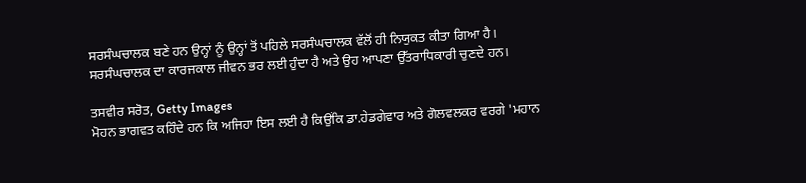ਸਰਸੰਘਚਾਲਕ ਬਣੇ ਹਨ ਉਨ੍ਹਾਂ ਨੂੰ ਉਨ੍ਹਾਂ ਤੋਂ ਪਹਿਲੇ ਸਰਸੰਘਚਾਲਕ ਵੱਲੋਂ ਹੀ ਨਿਯੁਕਤ ਕੀਤਾ ਗਿਆ ਹੈ।
ਸਰਸੰਘਚਾਲਕ ਦਾ ਕਾਰਜਕਾਲ ਜੀਵਨ ਭਰ ਲਈ ਹੁੰਦਾ ਹੈ ਅਤੇ ਉਹ ਆਪਣਾ ਉੱਤਰਾਧਿਕਾਰੀ ਚੁਣਦੇ ਹਨ।

ਤਸਵੀਰ ਸਰੋਤ, Getty Images
ਮੋਹਨ ਭਾਗਵਤ ਕਹਿੰਦੇ ਹਨ ਕਿ ਅਜਿਹਾ ਇਸ ਲਈ ਹੈ ਕਿਉਂਕਿ ਡਾ.ਹੇਡਗੇਵਾਰ ਅਤੇ ਗੋਲਵਲਕਰ ਵਰਗੇ 'ਮਹਾਨ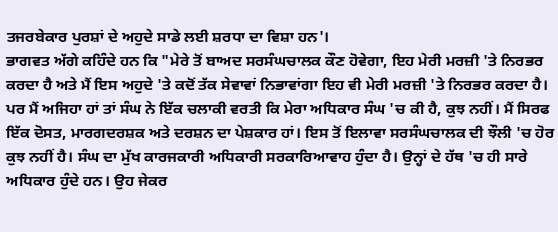ਤਜਰਬੇਕਾਰ ਪੁਰਸ਼ਾਂ ਦੇ ਅਹੁਦੇ ਸਾਡੇ ਲਈ ਸ਼ਰਧਾ ਦਾ ਵਿਸ਼ਾ ਹਨ'।
ਭਾਗਵਤ ਅੱਗੇ ਕਹਿੰਦੇ ਹਨ ਕਿ "ਮੇਰੇ ਤੋਂ ਬਾਅਦ ਸਰਸੰਘਚਾਲਕ ਕੌਣ ਹੋਵੇਗਾ, ਇਹ ਮੇਰੀ ਮਰਜ਼ੀ 'ਤੇ ਨਿਰਭਰ ਕਰਦਾ ਹੈ ਅਤੇ ਮੈਂ ਇਸ ਅਹੁਦੇ 'ਤੇ ਕਦੋਂ ਤੱਕ ਸੇਵਾਵਾਂ ਨਿਭਾਵਾਂਗਾ ਇਹ ਵੀ ਮੇਰੀ ਮਰਜ਼ੀ 'ਤੇ ਨਿਰਭਰ ਕਰਦਾ ਹੈ। ਪਰ ਮੈਂ ਅਜਿਹਾ ਹਾਂ ਤਾਂ ਸੰਘ ਨੇ ਇੱਕ ਚਲਾਕੀ ਵਰਤੀ ਕਿ ਮੇਰਾ ਅਧਿਕਾਰ ਸੰਘ 'ਚ ਕੀ ਹੈ, ਕੁਝ ਨਹੀਂ। ਮੈਂ ਸਿਰਫ ਇੱਕ ਦੋਸਤ, ਮਾਰਗਦਰਸ਼ਕ ਅਤੇ ਦਰਸ਼ਨ ਦਾ ਪੇਸ਼ਕਾਰ ਹਾਂ। ਇਸ ਤੋਂ ਇਲਾਵਾ ਸਰਸੰਘਚਾਲਕ ਦੀ ਝੌਲੀ 'ਚ ਹੋਰ ਕੁਝ ਨਹੀਂ ਹੈ। ਸੰਘ ਦਾ ਮੁੱਖ ਕਾਰਜਕਾਰੀ ਅਧਿਕਾਰੀ ਸਰਕਾਰਿਆਵਾਹ ਹੁੰਦਾ ਹੈ। ਉਨ੍ਹਾਂ ਦੇ ਹੱਥ 'ਚ ਹੀ ਸਾਰੇ ਅਧਿਕਾਰ ਹੁੰਦੇ ਹਨ। ਉਹ ਜੇਕਰ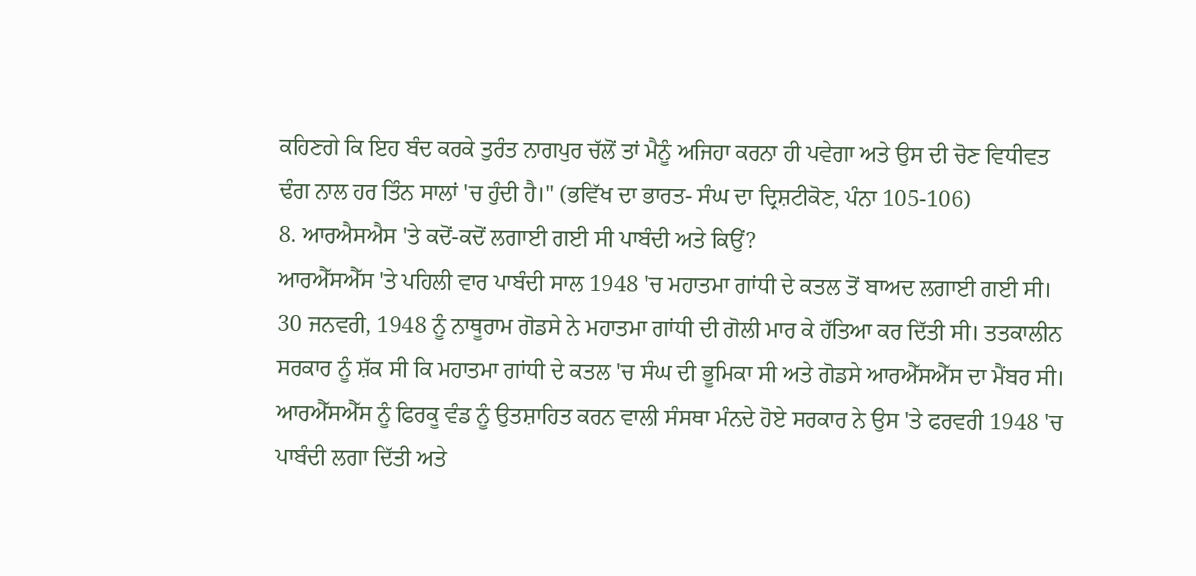ਕਹਿਣਗੇ ਕਿ ਇਹ ਬੰਦ ਕਰਕੇ ਤੁਰੰਤ ਨਾਗਪੁਰ ਚੱਲੋਂ ਤਾਂ ਮੈਨੂੰ ਅਜਿਹਾ ਕਰਨਾ ਹੀ ਪਵੇਗਾ ਅਤੇ ਉਸ ਦੀ ਚੋਣ ਵਿਧੀਵਤ ਢੰਗ ਨਾਲ ਹਰ ਤਿੰਨ ਸਾਲਾਂ 'ਚ ਹੁੰਦੀ ਹੈ।" (ਭਵਿੱਖ ਦਾ ਭਾਰਤ- ਸੰਘ ਦਾ ਦ੍ਰਿਸ਼ਟੀਕੋਣ, ਪੰਨਾ 105-106)
8. ਆਰਐਸਐਸ 'ਤੇ ਕਦੋਂ-ਕਦੋਂ ਲਗਾਈ ਗਈ ਸੀ ਪਾਬੰਦੀ ਅਤੇ ਕਿਉਂ?
ਆਰਐੱਸਐੱਸ 'ਤੇ ਪਹਿਲੀ ਵਾਰ ਪਾਬੰਦੀ ਸਾਲ 1948 'ਚ ਮਹਾਤਮਾ ਗਾਂਧੀ ਦੇ ਕਤਲ ਤੋਂ ਬਾਅਦ ਲਗਾਈ ਗਈ ਸੀ।
30 ਜਨਵਰੀ, 1948 ਨੂੰ ਨਾਥੂਰਾਮ ਗੋਡਸੇ ਨੇ ਮਹਾਤਮਾ ਗਾਂਧੀ ਦੀ ਗੋਲੀ ਮਾਰ ਕੇ ਹੱਤਿਆ ਕਰ ਦਿੱਤੀ ਸੀ। ਤਤਕਾਲੀਨ ਸਰਕਾਰ ਨੂੰ ਸ਼ੱਕ ਸੀ ਕਿ ਮਹਾਤਮਾ ਗਾਂਧੀ ਦੇ ਕਤਲ 'ਚ ਸੰਘ ਦੀ ਭੂਮਿਕਾ ਸੀ ਅਤੇ ਗੋਡਸੇ ਆਰਐੱਸਐੱਸ ਦਾ ਮੈਂਬਰ ਸੀ।
ਆਰਐੱਸਐੱਸ ਨੂੰ ਫਿਰਕੂ ਵੰਡ ਨੂੰ ਉਤਸ਼ਾਹਿਤ ਕਰਨ ਵਾਲੀ ਸੰਸਥਾ ਮੰਨਦੇ ਹੋਏ ਸਰਕਾਰ ਨੇ ਉਸ 'ਤੇ ਫਰਵਰੀ 1948 'ਚ ਪਾਬੰਦੀ ਲਗਾ ਦਿੱਤੀ ਅਤੇ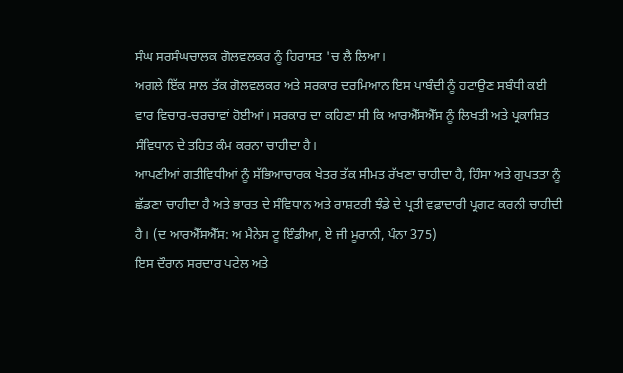ਸੰਘ ਸਰਸੰਘਚਾਲਕ ਗੋਲਵਲਕਰ ਨੂੰ ਹਿਰਾਸਤ 'ਚ ਲੈ ਲਿਆ।
ਅਗਲੇ ਇੱਕ ਸਾਲ ਤੱਕ ਗੋਲਵਲਕਰ ਅਤੇ ਸਰਕਾਰ ਦਰਮਿਆਨ ਇਸ ਪਾਬੰਦੀ ਨੂੰ ਹਟਾਉਣ ਸਬੰਧੀ ਕਈ ਵਾਰ ਵਿਚਾਰ-ਚਰਚਾਵਾਂ ਹੋਈਆਂ। ਸਰਕਾਰ ਦਾ ਕਹਿਣਾ ਸੀ ਕਿ ਆਰਐੱਸਐੱਸ ਨੂੰ ਲਿਖਤੀ ਅਤੇ ਪ੍ਰਕਾਸ਼ਿਤ ਸੰਵਿਧਾਨ ਦੇ ਤਹਿਤ ਕੰਮ ਕਰਨਾ ਚਾਹੀਦਾ ਹੈ।
ਆਪਣੀਆਂ ਗਤੀਵਿਧੀਆਂ ਨੂੰ ਸੱਭਿਆਚਾਰਕ ਖੇਤਰ ਤੱਕ ਸੀਮਤ ਰੱਖਣਾ ਚਾਹੀਦਾ ਹੈ, ਹਿੰਸਾ ਅਤੇ ਗੁਪਤਤਾ ਨੂੰ ਛੱਡਣਾ ਚਾਹੀਦਾ ਹੈ ਅਤੇ ਭਾਰਤ ਦੇ ਸੰਵਿਧਾਨ ਅਤੇ ਰਾਸ਼ਟਰੀ ਝੰਡੇ ਦੇ ਪ੍ਰਤੀ ਵਫ਼ਾਦਾਰੀ ਪ੍ਰਗਟ ਕਰਨੀ ਚਾਹੀਦੀ ਹੈ। (ਦ ਆਰਐੱਸਐੱਸ: ਅ ਮੈਨੇਸ ਟੂ ਇੰਡੀਆ, ਏ ਜੀ ਮੂਰਾਨੀ, ਪੰਨਾ 375)
ਇਸ ਦੌਰਾਨ ਸਰਦਾਰ ਪਟੇਲ ਅਤੇ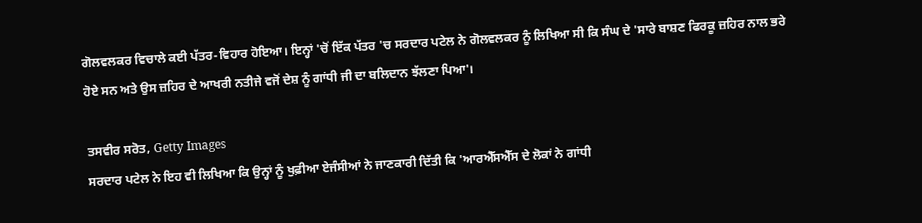ਗੋਲਵਲਕਰ ਵਿਚਾਲੇ ਕਈ ਪੱਤਰ-ਵਿਹਾਰ ਹੋਇਆ। ਇਨ੍ਹਾਂ 'ਚੋਂ ਇੱਕ ਪੱਤਰ 'ਚ ਸਰਦਾਰ ਪਟੇਲ ਨੇ ਗੋਲਵਲਕਰ ਨੂੰ ਲਿਖਿਆ ਸੀ ਕਿ ਸੰਘ ਦੇ 'ਸਾਰੇ ਬਾਸ਼ਣ ਫਿਰਕੂ ਜ਼ਹਿਰ ਨਾਲ ਭਰੇ ਹੋਏ ਸਨ ਅਤੇ ਉਸ ਜ਼ਹਿਰ ਦੇ ਆਖਰੀ ਨਤੀਜੇ ਵਜੋਂ ਦੇਸ਼ ਨੂੰ ਗਾਂਧੀ ਜੀ ਦਾ ਬਲਿਦਾਨ ਝੱਲਣਾ ਪਿਆ'।

ਤਸਵੀਰ ਸਰੋਤ, Getty Images
ਸਰਦਾਰ ਪਟੇਲ ਨੇ ਇਹ ਵੀ ਲਿਖਿਆ ਕਿ ਉਨ੍ਹਾਂ ਨੂੰ ਖੁਫ਼ੀਆ ਏਜੰਸੀਆਂ ਨੇ ਜਾਣਕਾਰੀ ਦਿੱਤੀ ਕਿ 'ਆਰਐੱਸਐੱਸ ਦੇ ਲੋਕਾਂ ਨੇ ਗਾਂਧੀ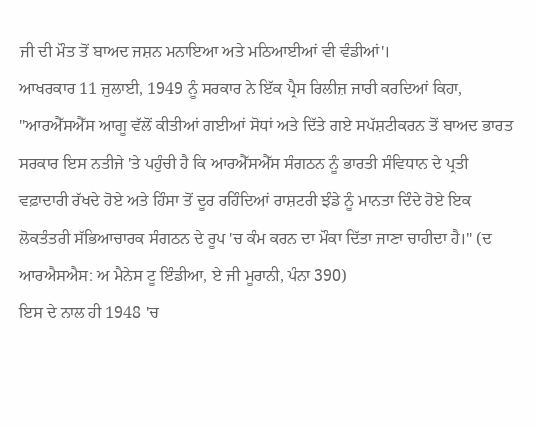ਜੀ ਦੀ ਮੌਤ ਤੋਂ ਬਾਅਦ ਜਸ਼ਨ ਮਨਾਇਆ ਅਤੇ ਮਠਿਆਈਆਂ ਵੀ ਵੰਡੀਆਂ'।
ਆਖਰਕਾਰ 11 ਜੁਲਾਈ, 1949 ਨੂੰ ਸਰਕਾਰ ਨੇ ਇੱਕ ਪ੍ਰੈਸ ਰਿਲੀਜ਼ ਜਾਰੀ ਕਰਦਿਆਂ ਕਿਹਾ, "ਆਰਐੱਸਐੱਸ ਆਗੂ ਵੱਲੋਂ ਕੀਤੀਆਂ ਗਈਆਂ ਸੋਧਾਂ ਅਤੇ ਦਿੱਤੇ ਗਏ ਸਪੱਸ਼ਟੀਕਰਨ ਤੋਂ ਬਾਅਦ ਭਾਰਤ ਸਰਕਾਰ ਇਸ ਨਤੀਜੇ 'ਤੇ ਪਹੁੰਚੀ ਹੈ ਕਿ ਆਰਐੱਸਐੱਸ ਸੰਗਠਨ ਨੂੰ ਭਾਰਤੀ ਸੰਵਿਧਾਨ ਦੇ ਪ੍ਰਤੀ ਵਫ਼ਾਦਾਰੀ ਰੱਖਦੇ ਹੋਏ ਅਤੇ ਹਿੰਸਾ ਤੋਂ ਦੂਰ ਰਹਿੰਦਿਆਂ ਰਾਸ਼ਟਰੀ ਝੰਡੇ ਨੂੰ ਮਾਨਤਾ ਦਿੰਦੇ ਹੋਏ ਇਕ ਲੋਕਤੰਤਰੀ ਸੱਭਿਆਚਾਰਕ ਸੰਗਠਨ ਦੇ ਰੂਪ 'ਚ ਕੰਮ ਕਰਨ ਦਾ ਮੌਕਾ ਦਿੱਤਾ ਜਾਣਾ ਚਾਹੀਦਾ ਹੈ।" (ਦ ਆਰਐਸਐਸ: ਅ ਮੈਨੇਸ ਟੂ ਇੰਡੀਆ, ਏ ਜੀ ਮੂਰਾਨੀ, ਪੰਨਾ 390)
ਇਸ ਦੇ ਨਾਲ ਹੀ 1948 'ਚ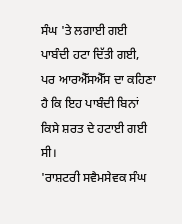ਸੰਘ 'ਤੇ ਲਗਾਈ ਗਈ ਪਾਬੰਦੀ ਹਟਾ ਦਿੱਤੀ ਗਈ, ਪਰ ਆਰਐੱਸਐੱਸ ਦਾ ਕਹਿਣਾ ਹੈ ਕਿ ਇਹ ਪਾਬੰਦੀ ਬਿਨਾਂ ਕਿਸੇ ਸ਼ਰਤ ਦੇ ਹਟਾਈ ਗਈ ਸੀ।
'ਰਾਸ਼ਟਰੀ ਸਵੈਮਸੇਵਕ ਸੰਘ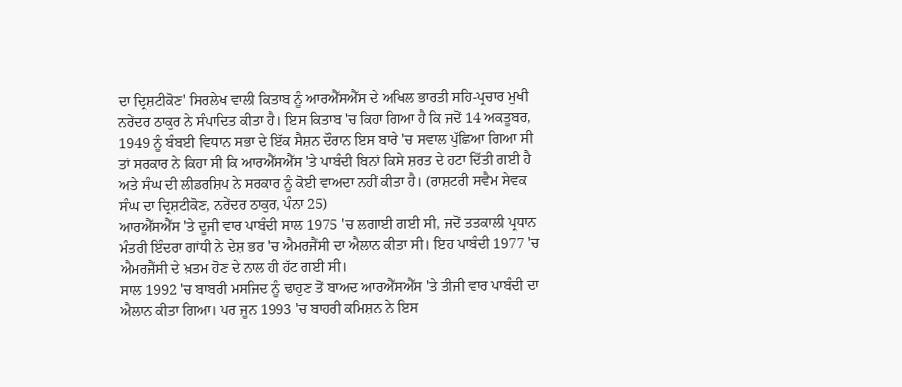ਦਾ ਦ੍ਰਿਸ਼ਟੀਕੋਣ' ਸਿਰਲੇਖ ਵਾਲੀ ਕਿਤਾਬ ਨੂੰ ਆਰਐੱਸਐੱਸ ਦੇ ਅਖਿਲ ਭਾਰਤੀ ਸਹਿ-ਪ੍ਰਚਾਰ ਮੁਖੀ ਨਰੇਂਦਰ ਠਾਕੁਰ ਨੇ ਸੰਪਾਦਿਤ ਕੀਤਾ ਹੈ। ਇਸ ਕਿਤਾਬ 'ਚ ਕਿਹਾ ਗਿਆ ਹੈ ਕਿ ਜਦੋਂ 14 ਅਕਤੂਬਰ, 1949 ਨੂੰ ਬੰਬਈ ਵਿਧਾਨ ਸਭਾ ਦੇ ਇੱਕ ਸੈਸ਼ਨ ਦੌਰਾਨ ਇਸ ਬਾਰੇ 'ਚ ਸਵਾਲ ਪੁੱਛਿਆ ਗਿਆ ਸੀ ਤਾਂ ਸਰਕਾਰ ਨੇ ਕਿਹਾ ਸੀ ਕਿ ਆਰਐੱਸਐੱਸ 'ਤੇ ਪਾਬੰਦੀ ਬਿਨਾਂ ਕਿਸੇ ਸ਼ਰਤ ਦੇ ਹਟਾ ਦਿੱਤੀ ਗਈ ਹੈ ਅਤੇ ਸੰਘ ਦੀ ਲੀਡਰਸ਼ਿਪ ਨੇ ਸਰਕਾਰ ਨੂੰ ਕੋਈ ਵਾਅਦਾ ਨਹੀਂ ਕੀਤਾ ਹੈ। (ਰਾਸ਼ਟਰੀ ਸਵੈਮ ਸੇਵਕ ਸੰਘ ਦਾ ਦ੍ਰਿਸ਼ਟੀਕੋਣ, ਨਰੇਂਦਰ ਠਾਕੁਰ, ਪੰਨਾ 25)
ਆਰਐੱਸਐੱਸ 'ਤੇ ਦੂਜੀ ਵਾਰ ਪਾਬੰਦੀ ਸਾਲ 1975 'ਚ ਲਗਾਈ ਗਈ ਸੀ, ਜਦੋਂ ਤਤਕਾਲੀ ਪ੍ਰਧਾਨ ਮੰਤਰੀ ਇੰਦਰਾ ਗਾਂਧੀ ਨੇ ਦੇਸ਼ ਭਰ 'ਚ ਐਮਰਜੈਂਸੀ ਦਾ ਐਲਾਨ ਕੀਤਾ ਸੀ। ਇਹ ਪਾਬੰਦੀ 1977 'ਚ ਐਮਰਜੈਂਸੀ ਦੇ ਖ਼ਤਮ ਹੋਣ ਦੇ ਨਾਲ ਹੀ ਹੱਟ ਗਈ ਸੀ।
ਸਾਲ 1992 'ਚ ਬਾਬਰੀ ਮਸਜਿਦ ਨੂੰ ਢਾਹੁਣ ਤੋਂ ਬਾਅਦ ਆਰਐੱਸਐੱਸ 'ਤੇ ਤੀਜੀ ਵਾਰ ਪਾਬੰਦੀ ਦਾ ਐਲਾਨ ਕੀਤਾ ਗਿਆ। ਪਰ ਜੂਨ 1993 'ਚ ਬਾਹਰੀ ਕਮਿਸ਼ਨ ਨੇ ਇਸ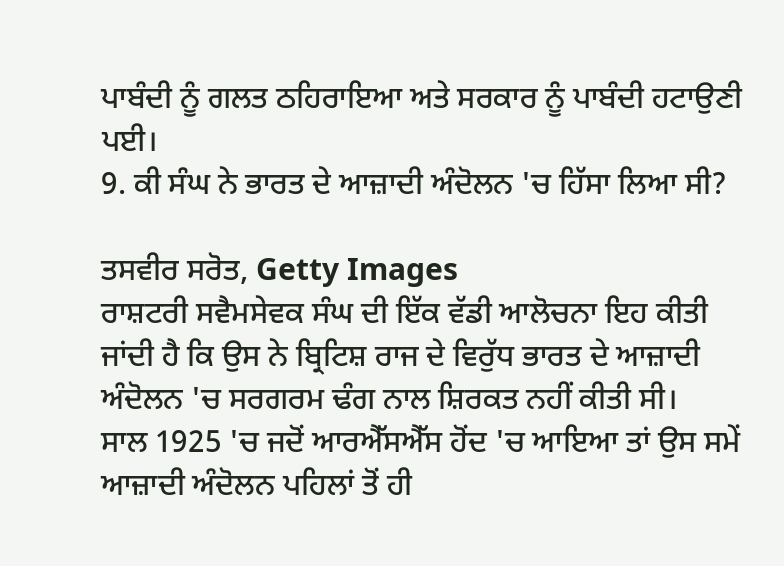ਪਾਬੰਦੀ ਨੂੰ ਗਲਤ ਠਹਿਰਾਇਆ ਅਤੇ ਸਰਕਾਰ ਨੂੰ ਪਾਬੰਦੀ ਹਟਾਉਣੀ ਪਈ।
9. ਕੀ ਸੰਘ ਨੇ ਭਾਰਤ ਦੇ ਆਜ਼ਾਦੀ ਅੰਦੋਲਨ 'ਚ ਹਿੱਸਾ ਲਿਆ ਸੀ?

ਤਸਵੀਰ ਸਰੋਤ, Getty Images
ਰਾਸ਼ਟਰੀ ਸਵੈਮਸੇਵਕ ਸੰਘ ਦੀ ਇੱਕ ਵੱਡੀ ਆਲੋਚਨਾ ਇਹ ਕੀਤੀ ਜਾਂਦੀ ਹੈ ਕਿ ਉਸ ਨੇ ਬ੍ਰਿਟਿਸ਼ ਰਾਜ ਦੇ ਵਿਰੁੱਧ ਭਾਰਤ ਦੇ ਆਜ਼ਾਦੀ ਅੰਦੋਲਨ 'ਚ ਸਰਗਰਮ ਢੰਗ ਨਾਲ ਸ਼ਿਰਕਤ ਨਹੀਂ ਕੀਤੀ ਸੀ।
ਸਾਲ 1925 'ਚ ਜਦੋਂ ਆਰਐੱਸਐੱਸ ਹੋਂਦ 'ਚ ਆਇਆ ਤਾਂ ਉਸ ਸਮੇਂ ਆਜ਼ਾਦੀ ਅੰਦੋਲਨ ਪਹਿਲਾਂ ਤੋਂ ਹੀ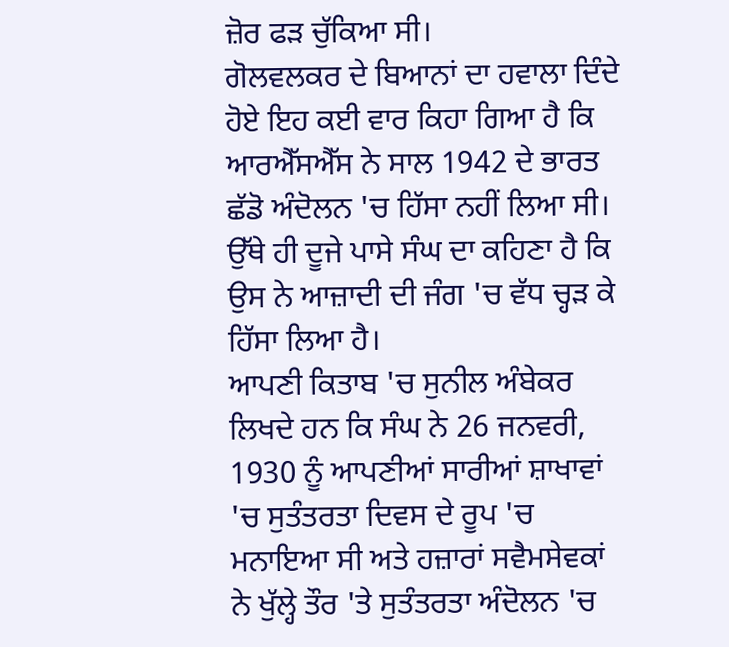ਜ਼ੋਰ ਫੜ ਚੁੱਕਿਆ ਸੀ।
ਗੋਲਵਲਕਰ ਦੇ ਬਿਆਨਾਂ ਦਾ ਹਵਾਲਾ ਦਿੰਦੇ ਹੋਏ ਇਹ ਕਈ ਵਾਰ ਕਿਹਾ ਗਿਆ ਹੈ ਕਿ ਆਰਐੱਸਐੱਸ ਨੇ ਸਾਲ 1942 ਦੇ ਭਾਰਤ ਛੱਡੋ ਅੰਦੋਲਨ 'ਚ ਹਿੱਸਾ ਨਹੀਂ ਲਿਆ ਸੀ।
ਉੱਥੇ ਹੀ ਦੂਜੇ ਪਾਸੇ ਸੰਘ ਦਾ ਕਹਿਣਾ ਹੈ ਕਿ ਉਸ ਨੇ ਆਜ਼ਾਦੀ ਦੀ ਜੰਗ 'ਚ ਵੱਧ ਚ੍ਹੜ ਕੇ ਹਿੱਸਾ ਲਿਆ ਹੈ।
ਆਪਣੀ ਕਿਤਾਬ 'ਚ ਸੁਨੀਲ ਅੰਬੇਕਰ ਲਿਖਦੇ ਹਨ ਕਿ ਸੰਘ ਨੇ 26 ਜਨਵਰੀ, 1930 ਨੂੰ ਆਪਣੀਆਂ ਸਾਰੀਆਂ ਸ਼ਾਖਾਵਾਂ 'ਚ ਸੁਤੰਤਰਤਾ ਦਿਵਸ ਦੇ ਰੂਪ 'ਚ ਮਨਾਇਆ ਸੀ ਅਤੇ ਹਜ਼ਾਰਾਂ ਸਵੈਮਸੇਵਕਾਂ ਨੇ ਖੁੱਲ੍ਹੇ ਤੌਰ 'ਤੇ ਸੁਤੰਤਰਤਾ ਅੰਦੋਲਨ 'ਚ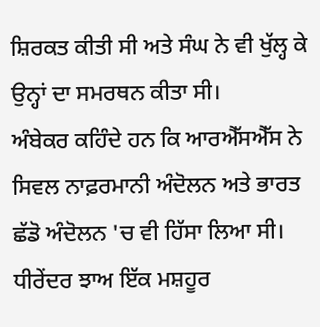ਸ਼ਿਰਕਤ ਕੀਤੀ ਸੀ ਅਤੇ ਸੰਘ ਨੇ ਵੀ ਖੁੱਲ੍ਹ ਕੇ ਉਨ੍ਹਾਂ ਦਾ ਸਮਰਥਨ ਕੀਤਾ ਸੀ।
ਅੰਬੇਕਰ ਕਹਿੰਦੇ ਹਨ ਕਿ ਆਰਐੱਸਐੱਸ ਨੇ ਸਿਵਲ ਨਾਫ਼ਰਮਾਨੀ ਅੰਦੋਲਨ ਅਤੇ ਭਾਰਤ ਛੱਡੋ ਅੰਦੋਲਨ 'ਚ ਵੀ ਹਿੱਸਾ ਲਿਆ ਸੀ।
ਧੀਰੇਂਦਰ ਝਾਅ ਇੱਕ ਮਸ਼ਹੂਰ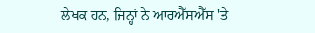ਲੇਖਕ ਹਨ, ਜਿਨ੍ਹਾਂ ਨੇ ਆਰਐੱਸਐੱਸ 'ਤੇ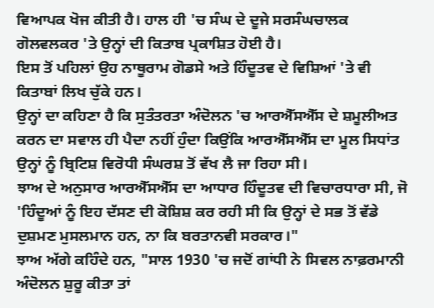ਵਿਆਪਕ ਖੋਜ ਕੀਤੀ ਹੈ। ਹਾਲ ਹੀ 'ਚ ਸੰਘ ਦੇ ਦੂਜੇ ਸਰਸੰਘਚਾਲਕ ਗੋਲਵਲਕਰ 'ਤੇ ਉਨ੍ਹਾਂ ਦੀ ਕਿਤਾਬ ਪ੍ਰਕਾਸ਼ਿਤ ਹੋਈ ਹੈ।
ਇਸ ਤੋਂ ਪਹਿਲਾਂ ਉਹ ਨਾਥੂਰਾਮ ਗੋਡਸੇ ਅਤੇ ਹਿੰਦੂਤਵ ਦੇ ਵਿਸ਼ਿਆਂ 'ਤੇ ਵੀ ਕਿਤਾਬਾਂ ਲਿਖ ਚੁੱਕੇ ਹਨ।
ਉਨ੍ਹਾਂ ਦਾ ਕਹਿਣਾ ਹੈ ਕਿ ਸੁਤੰਤਰਤਾ ਅੰਦੋਲਨ 'ਚ ਆਰਐੱਸਐੱਸ ਦੇ ਸ਼ਮੂਲੀਅਤ ਕਰਨ ਦਾ ਸਵਾਲ ਹੀ ਪੈਦਾ ਨਹੀਂ ਹੁੰਦਾ ਕਿਉਂਕਿ ਆਰਐੱਸਐੱਸ ਦਾ ਮੂਲ ਸਿਧਾਂਤ ਉਨ੍ਹਾਂ ਨੂੰ ਬ੍ਰਿਟਿਸ਼ ਵਿਰੋਧੀ ਸੰਘਰਸ਼ ਤੋਂ ਵੱਖ ਲੈ ਜਾ ਰਿਹਾ ਸੀ।
ਝਾਅ ਦੇ ਅਨੁਸਾਰ ਆਰਐੱਸਐੱਸ ਦਾ ਆਧਾਰ ਹਿੰਦੂਤਵ ਦੀ ਵਿਚਾਰਧਾਰਾ ਸੀ, ਜੋ 'ਹਿੰਦੂਆਂ ਨੂੰ ਇਹ ਦੱਸਣ ਦੀ ਕੋਸ਼ਿਸ਼ ਕਰ ਰਹੀ ਸੀ ਕਿ ਉਨ੍ਹਾਂ ਦੇ ਸਭ ਤੋਂ ਵੱਡੇ ਦੁਸ਼ਮਣ ਮੁਸਲਮਾਨ ਹਨ, ਨਾ ਕਿ ਬਰਤਾਨਵੀ ਸਰਕਾਰ।"
ਝਾਅ ਅੱਗੇ ਕਹਿੰਦੇ ਹਨ, "ਸਾਲ 1930 'ਚ ਜਦੋਂ ਗਾਂਧੀ ਨੇ ਸਿਵਲ ਨਾਫ਼ਰਮਾਨੀ ਅੰਦੋਲਨ ਸ਼ੁਰੂ ਕੀਤਾ ਤਾਂ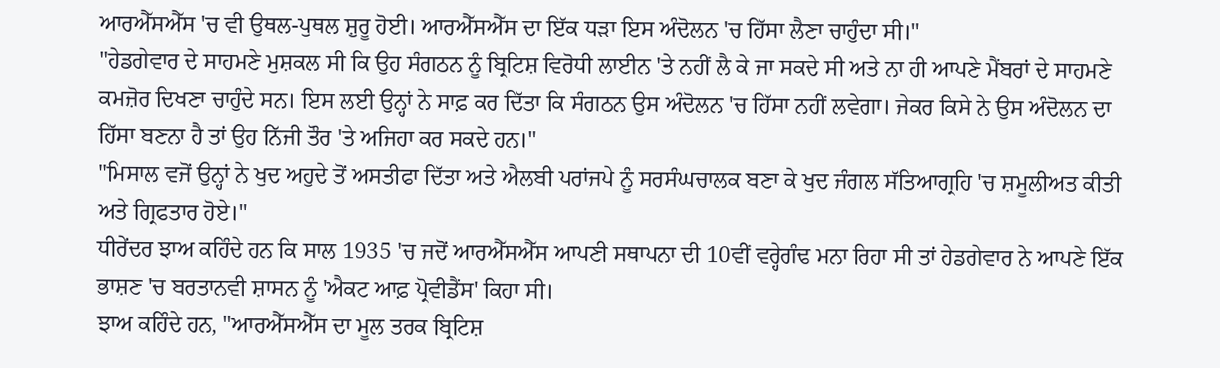ਆਰਐੱਸਐੱਸ 'ਚ ਵੀ ਉਥਲ-ਪੁਥਲ ਸ਼ੁਰੂ ਹੋਈ। ਆਰਐੱਸਐੱਸ ਦਾ ਇੱਕ ਧੜਾ ਇਸ ਅੰਦੋਲਨ 'ਚ ਹਿੱਸਾ ਲੈਣਾ ਚਾਹੁੰਦਾ ਸੀ।"
"ਹੇਡਗੇਵਾਰ ਦੇ ਸਾਹਮਣੇ ਮੁਸ਼ਕਲ ਸੀ ਕਿ ਉਹ ਸੰਗਠਨ ਨੂੰ ਬ੍ਰਿਟਿਸ਼ ਵਿਰੋਧੀ ਲਾਈਨ 'ਤੇ ਨਹੀਂ ਲੈ ਕੇ ਜਾ ਸਕਦੇ ਸੀ ਅਤੇ ਨਾ ਹੀ ਆਪਣੇ ਮੈਂਬਰਾਂ ਦੇ ਸਾਹਮਣੇ ਕਮਜ਼ੋਰ ਦਿਖਣਾ ਚਾਹੁੰਦੇ ਸਨ। ਇਸ ਲਈ ਉਨ੍ਹਾਂ ਨੇ ਸਾਫ਼ ਕਰ ਦਿੱਤਾ ਕਿ ਸੰਗਠਨ ਉਸ ਅੰਦੋਲਨ 'ਚ ਹਿੱਸਾ ਨਹੀਂ ਲਵੇਗਾ। ਜੇਕਰ ਕਿਸੇ ਨੇ ਉਸ ਅੰਦੋਲਨ ਦਾ ਹਿੱਸਾ ਬਣਨਾ ਹੈ ਤਾਂ ਉਹ ਨਿੱਜੀ ਤੌਰ 'ਤੇ ਅਜਿਹਾ ਕਰ ਸਕਦੇ ਹਨ।"
"ਮਿਸਾਲ ਵਜੋਂ ਉਨ੍ਹਾਂ ਨੇ ਖੁਦ ਅਹੁਦੇ ਤੋਂ ਅਸਤੀਫਾ ਦਿੱਤਾ ਅਤੇ ਐਲਬੀ ਪਰਾਂਜਪੇ ਨੂੰ ਸਰਸੰਘਚਾਲਕ ਬਣਾ ਕੇ ਖੁਦ ਜੰਗਲ ਸੱਤਿਆਗ੍ਰਹਿ 'ਚ ਸ਼ਮੂਲੀਅਤ ਕੀਤੀ ਅਤੇ ਗ੍ਰਿਫਤਾਰ ਹੋਏ।"
ਧੀਰੇਂਦਰ ਝਾਅ ਕਹਿੰਦੇ ਹਨ ਕਿ ਸਾਲ 1935 'ਚ ਜਦੋਂ ਆਰਐੱਸਐੱਸ ਆਪਣੀ ਸਥਾਪਨਾ ਦੀ 10ਵੀਂ ਵਰ੍ਹੇਗੰਢ ਮਨਾ ਰਿਹਾ ਸੀ ਤਾਂ ਹੇਡਗੇਵਾਰ ਨੇ ਆਪਣੇ ਇੱਕ ਭਾਸ਼ਣ 'ਚ ਬਰਤਾਨਵੀ ਸ਼ਾਸਨ ਨੂੰ 'ਐਕਟ ਆਫ਼ ਪ੍ਰੋਵੀਡੈਂਸ' ਕਿਹਾ ਸੀ।
ਝਾਅ ਕਹਿੰਦੇ ਹਨ, "ਆਰਐੱਸਐੱਸ ਦਾ ਮੂਲ ਤਰਕ ਬ੍ਰਿਟਿਸ਼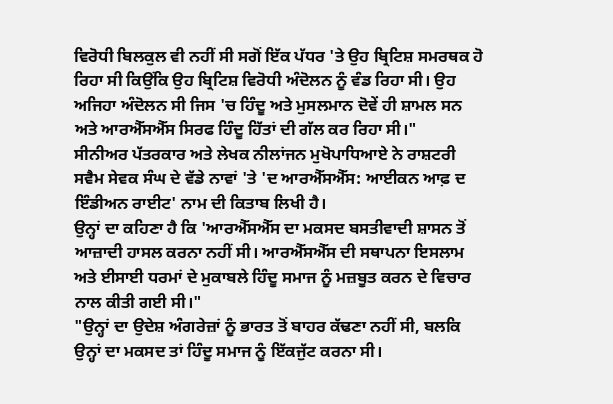ਵਿਰੋਧੀ ਬਿਲਕੁਲ ਵੀ ਨਹੀਂ ਸੀ ਸਗੋਂ ਇੱਕ ਪੱਧਰ 'ਤੇ ਉਹ ਬ੍ਰਿਟਿਸ਼ ਸਮਰਥਕ ਹੋ ਰਿਹਾ ਸੀ ਕਿਉਂਕਿ ਉਹ ਬ੍ਰਿਟਿਸ਼ ਵਿਰੋਧੀ ਅੰਦੋਲਨ ਨੂੰ ਵੰਡ ਰਿਹਾ ਸੀ। ਉਹ ਅਜਿਹਾ ਅੰਦੋਲਨ ਸੀ ਜਿਸ 'ਚ ਹਿੰਦੂ ਅਤੇ ਮੁਸਲਮਾਨ ਦੋਵੇਂ ਹੀ ਸ਼ਾਮਲ ਸਨ ਅਤੇ ਆਰਐੱਸਐੱਸ ਸਿਰਫ ਹਿੰਦੂ ਹਿੱਤਾਂ ਦੀ ਗੱਲ ਕਰ ਰਿਹਾ ਸੀ।"
ਸੀਨੀਅਰ ਪੱਤਰਕਾਰ ਅਤੇ ਲੇਖਕ ਨੀਲਾਂਜਨ ਮੁਖੋਪਾਧਿਆਏ ਨੇ ਰਾਸ਼ਟਰੀ ਸਵੈਮ ਸੇਵਕ ਸੰਘ ਦੇ ਵੱਡੇ ਨਾਵਾਂ 'ਤੇ 'ਦ ਆਰਐੱਸਐੱਸ: ਆਈਕਨ ਆਫ਼ ਦ ਇੰਡੀਅਨ ਰਾਈਟ' ਨਾਮ ਦੀ ਕਿਤਾਬ ਲਿਖੀ ਹੈ।
ਉਨ੍ਹਾਂ ਦਾ ਕਹਿਣਾ ਹੈ ਕਿ 'ਆਰਐੱਸਐੱਸ ਦਾ ਮਕਸਦ ਬਸਤੀਵਾਦੀ ਸ਼ਾਸਨ ਤੋਂ ਆਜ਼ਾਦੀ ਹਾਸਲ ਕਰਨਾ ਨਹੀਂ ਸੀ। ਆਰਐੱਸਐੱਸ ਦੀ ਸਥਾਪਨਾ ਇਸਲਾਮ ਅਤੇ ਈਸਾਈ ਧਰਮਾਂ ਦੇ ਮੁਕਾਬਲੇ ਹਿੰਦੂ ਸਮਾਜ ਨੂੰ ਮਜ਼ਬੂਤ ਕਰਨ ਦੇ ਵਿਚਾਰ ਨਾਲ ਕੀਤੀ ਗਈ ਸੀ।"
"ਉਨ੍ਹਾਂ ਦਾ ਉਦੇਸ਼ ਅੰਗਰੇਜ਼ਾਂ ਨੂੰ ਭਾਰਤ ਤੋਂ ਬਾਹਰ ਕੱਢਣਾ ਨਹੀਂ ਸੀ, ਬਲਕਿ ਉਨ੍ਹਾਂ ਦਾ ਮਕਸਦ ਤਾਂ ਹਿੰਦੂ ਸਮਾਜ ਨੂੰ ਇੱਕਜੁੱਟ ਕਰਨਾ ਸੀ।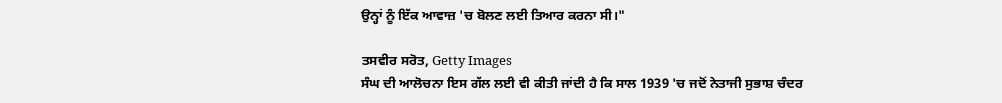ਉਨ੍ਹਾਂ ਨੂੰ ਇੱਕ ਆਵਾਜ਼ 'ਚ ਬੋਲਣ ਲਈ ਤਿਆਰ ਕਰਨਾ ਸੀ।"

ਤਸਵੀਰ ਸਰੋਤ, Getty Images
ਸੰਘ ਦੀ ਆਲੋਚਨਾ ਇਸ ਗੱਲ ਲਈ ਵੀ ਕੀਤੀ ਜਾਂਦੀ ਹੈ ਕਿ ਸਾਲ 1939 'ਚ ਜਦੋਂ ਨੇਤਾਜੀ ਸੁਭਾਸ਼ ਚੰਦਰ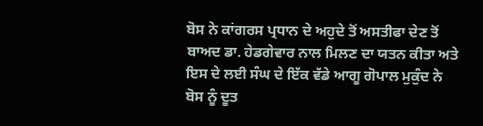ਬੋਸ ਨੇ ਕਾਂਗਰਸ ਪ੍ਰਧਾਨ ਦੇ ਅਹੁਦੇ ਤੋਂ ਅਸਤੀਫਾ ਦੇਣ ਤੋਂ ਬਾਅਦ ਡਾ. ਹੇਡਗੇਵਾਰ ਨਾਲ ਮਿਲਣ ਦਾ ਯਤਨ ਕੀਤਾ ਅਤੇ ਇਸ ਦੇ ਲਈ ਸੰਘ ਦੇ ਇੱਕ ਵੱਡੇ ਆਗੂ ਗੋਪਾਲ ਮੁਕੁੰਦ ਨੇ ਬੋਸ ਨੂੰ ਦੂਤ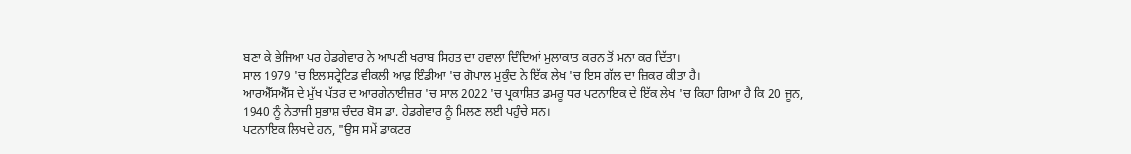ਬਣਾ ਕੇ ਭੇਜਿਆ ਪਰ ਹੇਡਗੇਵਾਰ ਨੇ ਆਪਣੀ ਖਰਾਬ ਸਿਹਤ ਦਾ ਹਵਾਲਾ ਦਿੰਦਿਆਂ ਮੁਲਾਕਾਤ ਕਰਨ ਤੋਂ ਮਨਾ ਕਰ ਦਿੱਤਾ।
ਸਾਲ 1979 'ਚ ਇਲਸਟ੍ਰੇਟਿਡ ਵੀਕਲੀ ਆਫ਼ ਇੰਡੀਆ 'ਚ ਗੋਪਾਲ ਮੁਕੁੰਦ ਨੇ ਇੱਕ ਲੇਖ 'ਚ ਇਸ ਗੱਲ ਦਾ ਜ਼ਿਕਰ ਕੀਤਾ ਹੈ।
ਆਰਐੱਸਐੱਸ ਦੇ ਮੁੱਖ ਪੱਤਰ ਦ ਆਰਗੇਨਾਈਜ਼ਰ 'ਚ ਸਾਲ 2022 'ਚ ਪ੍ਰਕਾਸ਼ਿਤ ਡਮਰੂ ਧਰ ਪਟਨਾਇਕ ਦੇ ਇੱਕ ਲੇਖ 'ਚ ਕਿਹਾ ਗਿਆ ਹੈ ਕਿ 20 ਜੂਨ, 1940 ਨੂੰ ਨੇਤਾਜੀ ਸੁਭਾਸ਼ ਚੰਦਰ ਬੋਸ ਡਾ. ਹੇਡਗੇਵਾਰ ਨੂੰ ਮਿਲਣ ਲਈ ਪਹੁੰਚੇ ਸਨ।
ਪਟਨਾਇਕ ਲਿਖਦੇ ਹਨ, "ਉਸ ਸਮੇਂ ਡਾਕਟਰ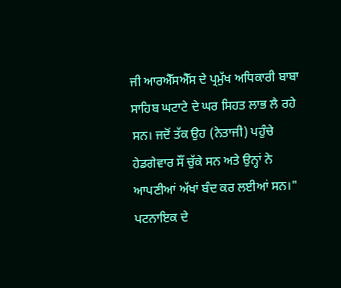ਜੀ ਆਰਐੱਸਐੱਸ ਦੇ ਪ੍ਰਮੁੱਖ ਅਧਿਕਾਰੀ ਬਾਬਾ ਸਾਹਿਬ ਘਟਾਟੇ ਦੇ ਘਰ ਸਿਹਤ ਲਾਭ ਲੈ ਰਹੇ ਸਨ। ਜਦੋਂ ਤੱਕ ਉਹ (ਨੇਤਾਜੀ) ਪਹੁੰਚੇ ਹੇਡਗੇਵਾਰ ਸੌਂ ਚੁੱਕੇ ਸਨ ਅਤੇ ਉਨ੍ਹਾਂ ਨੇ ਆਪਣੀਆਂ ਅੱਖਾਂ ਬੰਦ ਕਰ ਲਈਆਂ ਸਨ।"
ਪਟਨਾਇਕ ਦੇ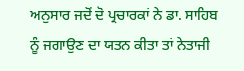ਅਨੁਸਾਰ ਜਦੋਂ ਦੋ ਪ੍ਰਚਾਰਕਾਂ ਨੇ ਡਾ. ਸਾਹਿਬ ਨੂੰ ਜਗਾਉਣ ਦਾ ਯਤਨ ਕੀਤਾ ਤਾਂ ਨੇਤਾਜੀ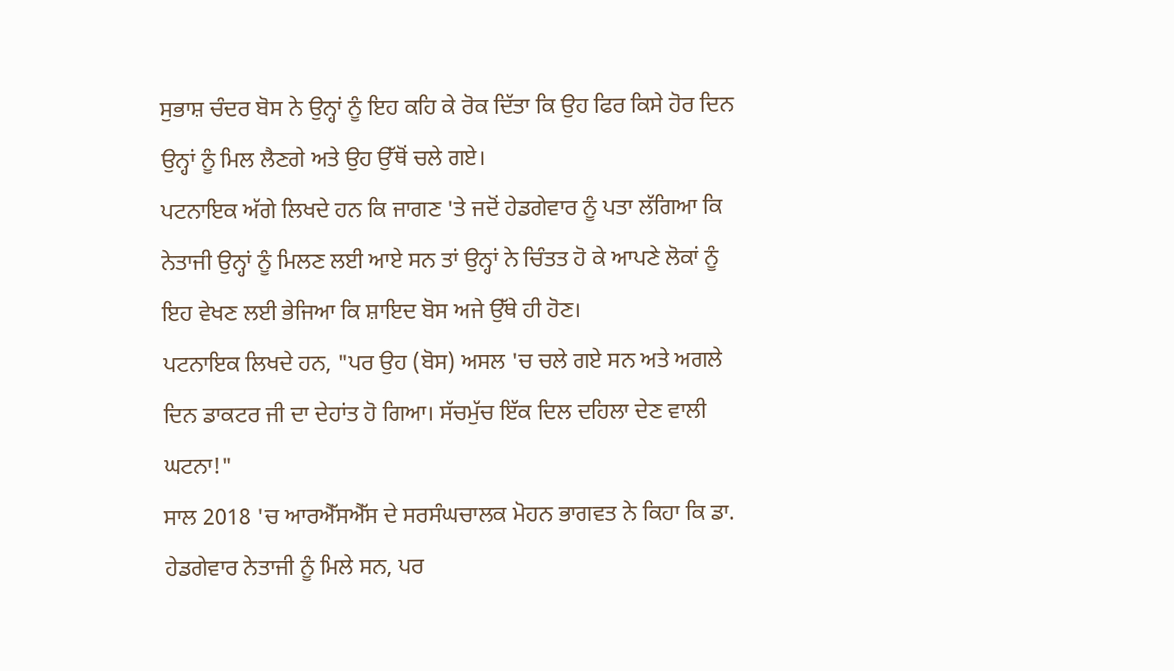ਸੁਭਾਸ਼ ਚੰਦਰ ਬੋਸ ਨੇ ਉਨ੍ਹਾਂ ਨੂੰ ਇਹ ਕਹਿ ਕੇ ਰੋਕ ਦਿੱਤਾ ਕਿ ਉਹ ਫਿਰ ਕਿਸੇ ਹੋਰ ਦਿਨ ਉਨ੍ਹਾਂ ਨੂੰ ਮਿਲ ਲੈਣਗੇ ਅਤੇ ਉਹ ਉੱਥੋਂ ਚਲੇ ਗਏ।
ਪਟਨਾਇਕ ਅੱਗੇ ਲਿਖਦੇ ਹਨ ਕਿ ਜਾਗਣ 'ਤੇ ਜਦੋਂ ਹੇਡਗੇਵਾਰ ਨੂੰ ਪਤਾ ਲੱਗਿਆ ਕਿ ਨੇਤਾਜੀ ਉਨ੍ਹਾਂ ਨੂੰ ਮਿਲਣ ਲਈ ਆਏ ਸਨ ਤਾਂ ਉਨ੍ਹਾਂ ਨੇ ਚਿੰਤਤ ਹੋ ਕੇ ਆਪਣੇ ਲੋਕਾਂ ਨੂੰ ਇਹ ਵੇਖਣ ਲਈ ਭੇਜਿਆ ਕਿ ਸ਼ਾਇਦ ਬੋਸ ਅਜੇ ਉੱਥੇ ਹੀ ਹੋਣ।
ਪਟਨਾਇਕ ਲਿਖਦੇ ਹਨ, "ਪਰ ਉਹ (ਬੋਸ) ਅਸਲ 'ਚ ਚਲੇ ਗਏ ਸਨ ਅਤੇ ਅਗਲੇ ਦਿਨ ਡਾਕਟਰ ਜੀ ਦਾ ਦੇਹਾਂਤ ਹੋ ਗਿਆ। ਸੱਚਮੁੱਚ ਇੱਕ ਦਿਲ ਦਹਿਲਾ ਦੇਣ ਵਾਲੀ ਘਟਨਾ!"
ਸਾਲ 2018 'ਚ ਆਰਐੱਸਐੱਸ ਦੇ ਸਰਸੰਘਚਾਲਕ ਮੋਹਨ ਭਾਗਵਤ ਨੇ ਕਿਹਾ ਕਿ ਡਾ. ਹੇਡਗੇਵਾਰ ਨੇਤਾਜੀ ਨੂੰ ਮਿਲੇ ਸਨ, ਪਰ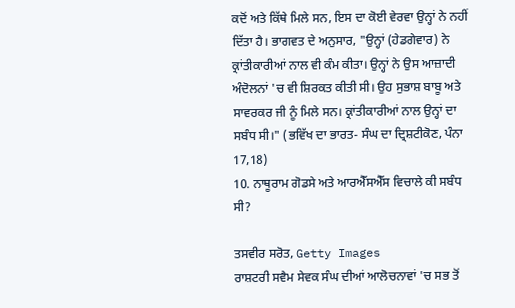ਕਦੋਂ ਅਤੇ ਕਿੱਥੇ ਮਿਲੇ ਸਨ, ਇਸ ਦਾ ਕੋਈ ਵੇਰਵਾ ਉਨ੍ਹਾਂ ਨੇ ਨਹੀਂ ਦਿੱਤਾ ਹੈ। ਭਾਗਵਤ ਦੇ ਅਨੁਸਾਰ, "ਉਨ੍ਹਾਂ (ਹੇਡਗੇਵਾਰ) ਨੇ ਕ੍ਰਾਂਤੀਕਾਰੀਆਂ ਨਾਲ ਵੀ ਕੰਮ ਕੀਤਾ। ਉਨ੍ਹਾਂ ਨੇ ਉਸ ਆਜ਼ਾਦੀ ਅੰਦੋਲਨਾਂ 'ਚ ਵੀ ਸ਼ਿਰਕਤ ਕੀਤੀ ਸੀ। ਉਹ ਸੁਭਾਸ਼ ਬਾਬੂ ਅਤੇ ਸਾਵਰਕਰ ਜੀ ਨੂੰ ਮਿਲੇ ਸਨ। ਕ੍ਰਾਂਤੀਕਾਰੀਆਂ ਨਾਲ ਉਨ੍ਹਾਂ ਦਾ ਸਬੰਧ ਸੀ।" (ਭਵਿੱਖ ਦਾ ਭਾਰਤ- ਸੰਘ ਦਾ ਦ੍ਰਿਸ਼ਟੀਕੋਣ, ਪੰਨਾ 17,18)
10. ਨਾਥੂਰਾਮ ਗੋਡਸੇ ਅਤੇ ਆਰਐੱਸਐੱਸ ਵਿਚਾਲੇ ਕੀ ਸਬੰਧ ਸੀ?

ਤਸਵੀਰ ਸਰੋਤ, Getty Images
ਰਾਸ਼ਟਰੀ ਸਵੈਮ ਸੇਵਕ ਸੰਘ ਦੀਆਂ ਆਲੋਚਨਾਵਾਂ 'ਚ ਸਭ ਤੋਂ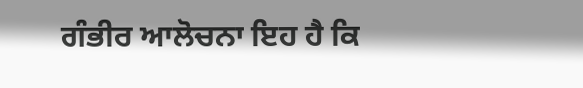ਗੰਭੀਰ ਆਲੋਚਨਾ ਇਹ ਹੈ ਕਿ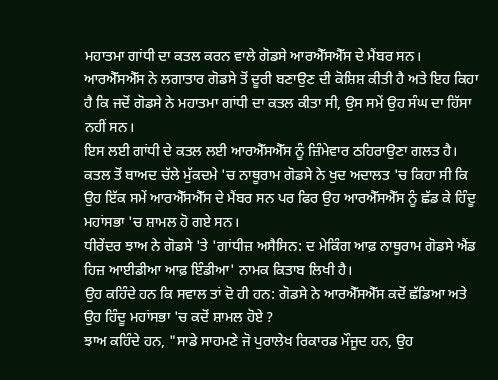ਮਹਾਤਮਾ ਗਾਂਧੀ ਦਾ ਕਤਲ ਕਰਨ ਵਾਲੇ ਗੋਡਸੇ ਆਰਐੱਸਐੱਸ ਦੇ ਮੈਂਬਰ ਸਨ। ਆਰਐੱਸਐੱਸ ਨੇ ਲਗਾਤਾਰ ਗੋਡਸੇ ਤੋਂ ਦੂਰੀ ਬਣਾਉਣ ਦੀ ਕੋਸ਼ਿਸ਼ ਕੀਤੀ ਹੈ ਅਤੇ ਇਹ ਕਿਹਾ ਹੈ ਕਿ ਜਦੋਂ ਗੋਡਸੇ ਨੇ ਮਹਾਤਮਾ ਗਾਂਧੀ ਦਾ ਕਤਲ ਕੀਤਾ ਸੀ, ਉਸ ਸਮੇਂ ਉਹ ਸੰਘ ਦਾ ਹਿੱਸਾ ਨਹੀਂ ਸਨ।
ਇਸ ਲਈ ਗਾਂਧੀ ਦੇ ਕਤਲ ਲਈ ਆਰਐੱਸਐੱਸ ਨੂੰ ਜ਼ਿੰਮੇਵਾਰ ਠਹਿਰਾਉਣਾ ਗਲਤ ਹੈ।
ਕਤਲ ਤੋਂ ਬਾਅਦ ਚੱਲੇ ਮੁੱਕਦਮੇ 'ਚ ਨਾਥੂਰਾਮ ਗੋਡਸੇ ਨੇ ਖੁਦ ਅਦਾਲਤ 'ਚ ਕਿਹਾ ਸੀ ਕਿ ਉਹ ਇੱਕ ਸਮੇਂ ਆਰਐੱਸਐੱਸ ਦੇ ਮੈਂਬਰ ਸਨ ਪਰ ਫਿਰ ਉਹ ਆਰਐੱਸਐੱਸ ਨੂੰ ਛੱਡ ਕੇ ਹਿੰਦੂ ਮਹਾਂਸਭਾ 'ਚ ਸ਼ਾਮਲ ਹੋ ਗਏ ਸਨ।
ਧੀਰੇਂਦਰ ਝਾਅ ਨੇ ਗੋਡਸੇ 'ਤੇ 'ਗਾਂਧੀਜ਼ ਅਸੈਸਿਨ: ਦ ਮੇਕਿੰਗ ਆਫ਼ ਨਾਥੂਰਾਮ ਗੋਡਸੇ ਐਂਡ ਹਿਜ਼ ਆਈਡੀਆ ਆਫ਼ ਇੰਡੀਆ' ਨਾਮਕ ਕਿਤਾਬ ਲਿਖੀ ਹੈ।
ਉਹ ਕਹਿੰਦੇ ਹਨ ਕਿ ਸਵਾਲ ਤਾਂ ਦੋ ਹੀ ਹਨ: ਗੋਡਸੇ ਨੇ ਆਰਐੱਸਐੱਸ ਕਦੋਂ ਛੱਡਿਆ ਅਤੇ ਉਹ ਹਿੰਦੂ ਮਹਾਂਸਭਾ 'ਚ ਕਦੋਂ ਸ਼ਾਮਲ ਹੋਏ ?
ਝਾਅ ਕਹਿੰਦੇ ਹਨ, "ਸਾਡੇ ਸਾਹਮਣੇ ਜੋ ਪੁਰਾਲੇਖ ਰਿਕਾਰਡ ਮੌਜੂਦ ਹਨ, ਉਹ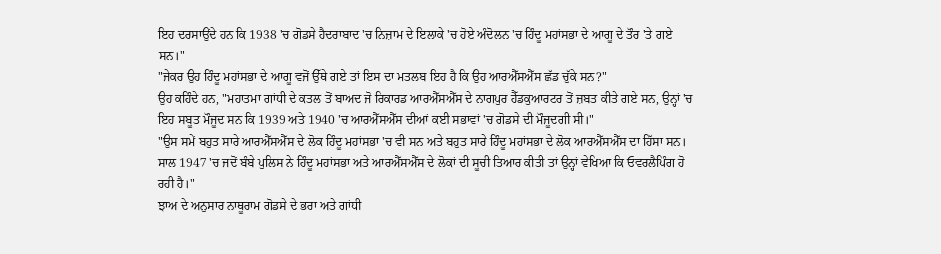ਇਹ ਦਰਸਾਉਂਦੇ ਹਨ ਕਿ 1938 'ਚ ਗੋਡਸੇ ਹੈਦਰਾਬਾਦ 'ਚ ਨਿਜ਼ਾਮ ਦੇ ਇਲਾਕੇ 'ਚ ਹੋਏ ਅੰਦੋਲਨ 'ਚ ਹਿੰਦੂ ਮਹਾਂਸਭਾ ਦੇ ਆਗੂ ਦੇ ਤੌਰ 'ਤੇ ਗਏ ਸਨ।"
"ਜੇਕਰ ਉਹ ਹਿੰਦੂ ਮਹਾਂਸਭਾ ਦੇ ਆਗੂ ਵਜੋਂ ਉੱਥੇ ਗਏ ਤਾਂ ਇਸ ਦਾ ਮਤਲਬ ਇਹ ਹੈ ਕਿ ਉਹ ਆਰਐੱਸਐੱਸ ਛੱਡ ਚੁੱਕੇ ਸਨ?"
ਉਹ ਕਹਿੰਦੇ ਹਨ, "ਮਹਾਤਮਾ ਗਾਂਧੀ ਦੇ ਕਤਲ ਤੋਂ ਬਾਅਦ ਜੋ ਰਿਕਾਰਡ ਆਰਐੱਸਐੱਸ ਦੇ ਨਾਗਪੁਰ ਹੈੱਡਕੁਆਰਟਰ ਤੋਂ ਜ਼ਬਤ ਕੀਤੇ ਗਏ ਸਨ, ਉਨ੍ਹਾਂ 'ਚ ਇਹ ਸਬੂਤ ਮੌਜੂਦ ਸਨ ਕਿ 1939 ਅਤੇ 1940 'ਚ ਆਰਐੱਸਐੱਸ ਦੀਆਂ ਕਈ ਸਭਾਵਾਂ 'ਚ ਗੋਡਸੇ ਦੀ ਮੌਜੂਦਗੀ ਸੀ।"
"ਉਸ ਸਮੇਂ ਬਹੁਤ ਸਾਰੇ ਆਰਐੱਸਐੱਸ ਦੇ ਲੋਕ ਹਿੰਦੂ ਮਹਾਂਸਭਾ 'ਚ ਵੀ ਸਨ ਅਤੇ ਬਹੁਤ ਸਾਰੇ ਹਿੰਦੂ ਮਹਾਂਸਭਾ ਦੇ ਲੋਕ ਆਰਐੱਸਐੱਸ ਦਾ ਹਿੱਸਾ ਸਨ। ਸਾਲ 1947 'ਚ ਜਦੋਂ ਬੰਬੇ ਪੁਲਿਸ ਨੇ ਹਿੰਦੂ ਮਹਾਂਸਭਾ ਅਤੇ ਆਰਐੱਸਐੱਸ ਦੇ ਲੋਕਾਂ ਦੀ ਸੂਚੀ ਤਿਆਰ ਕੀਤੀ ਤਾਂ ਉਨ੍ਹਾਂ ਵੇਖਿਆ ਕਿ ਓਵਰਲੈਪਿੰਗ ਹੋ ਰਹੀ ਹੈ।"
ਝਾਅ ਦੇ ਅਨੁਸਾਰ ਨਾਥੂਰਾਮ ਗੋਡਸੇ ਦੇ ਭਰਾ ਅਤੇ ਗਾਂਧੀ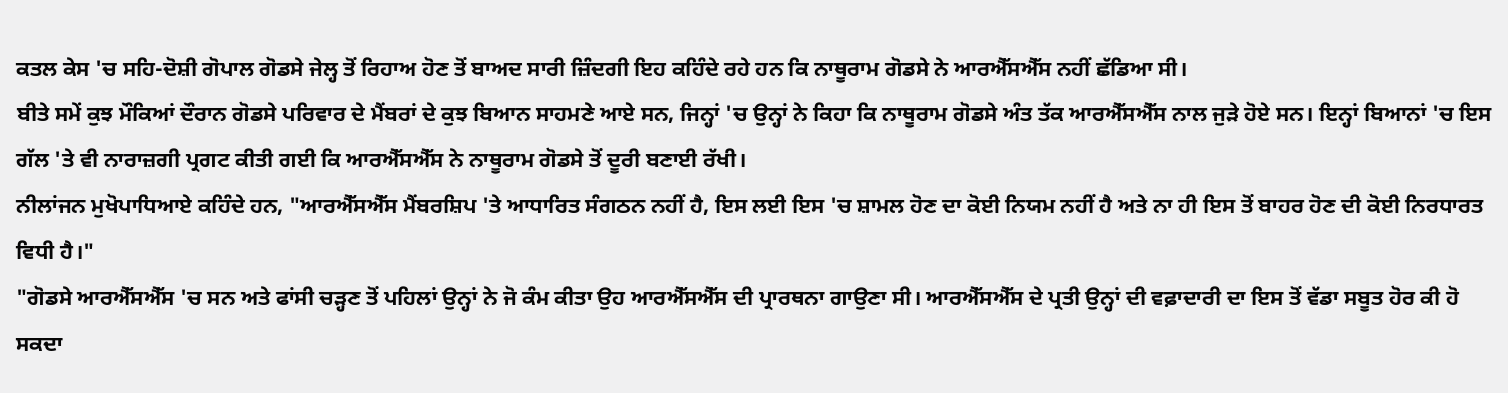ਕਤਲ ਕੇਸ 'ਚ ਸਹਿ-ਦੋਸ਼ੀ ਗੋਪਾਲ ਗੋਡਸੇ ਜੇਲ੍ਹ ਤੋਂ ਰਿਹਾਅ ਹੋਣ ਤੋਂ ਬਾਅਦ ਸਾਰੀ ਜ਼ਿੰਦਗੀ ਇਹ ਕਹਿੰਦੇ ਰਹੇ ਹਨ ਕਿ ਨਾਥੂਰਾਮ ਗੋਡਸੇ ਨੇ ਆਰਐੱਸਐੱਸ ਨਹੀਂ ਛੱਡਿਆ ਸੀ।
ਬੀਤੇ ਸਮੇਂ ਕੁਝ ਮੌਕਿਆਂ ਦੌਰਾਨ ਗੋਡਸੇ ਪਰਿਵਾਰ ਦੇ ਮੈਂਬਰਾਂ ਦੇ ਕੁਝ ਬਿਆਨ ਸਾਹਮਣੇ ਆਏ ਸਨ, ਜਿਨ੍ਹਾਂ 'ਚ ਉਨ੍ਹਾਂ ਨੇ ਕਿਹਾ ਕਿ ਨਾਥੂਰਾਮ ਗੋਡਸੇ ਅੰਤ ਤੱਕ ਆਰਐੱਸਐੱਸ ਨਾਲ ਜੁੜੇ ਹੋਏ ਸਨ। ਇਨ੍ਹਾਂ ਬਿਆਨਾਂ 'ਚ ਇਸ ਗੱਲ 'ਤੇ ਵੀ ਨਾਰਾਜ਼ਗੀ ਪ੍ਰਗਟ ਕੀਤੀ ਗਈ ਕਿ ਆਰਐੱਸਐੱਸ ਨੇ ਨਾਥੂਰਾਮ ਗੋਡਸੇ ਤੋਂ ਦੂਰੀ ਬਣਾਈ ਰੱਖੀ।
ਨੀਲਾਂਜਨ ਮੁਖੋਪਾਧਿਆਏ ਕਹਿੰਦੇ ਹਨ, "ਆਰਐੱਸਐੱਸ ਮੈਂਬਰਸ਼ਿਪ 'ਤੇ ਆਧਾਰਿਤ ਸੰਗਠਨ ਨਹੀਂ ਹੈ, ਇਸ ਲਈ ਇਸ 'ਚ ਸ਼ਾਮਲ ਹੋਣ ਦਾ ਕੋਈ ਨਿਯਮ ਨਹੀਂ ਹੈ ਅਤੇ ਨਾ ਹੀ ਇਸ ਤੋਂ ਬਾਹਰ ਹੋਣ ਦੀ ਕੋਈ ਨਿਰਧਾਰਤ ਵਿਧੀ ਹੈ।"
"ਗੋਡਸੇ ਆਰਐੱਸਐੱਸ 'ਚ ਸਨ ਅਤੇ ਫਾਂਸੀ ਚੜ੍ਹਣ ਤੋਂ ਪਹਿਲਾਂ ਉਨ੍ਹਾਂ ਨੇ ਜੋ ਕੰਮ ਕੀਤਾ ਉਹ ਆਰਐੱਸਐੱਸ ਦੀ ਪ੍ਰਾਰਥਨਾ ਗਾਉਣਾ ਸੀ। ਆਰਐੱਸਐੱਸ ਦੇ ਪ੍ਰਤੀ ਉਨ੍ਹਾਂ ਦੀ ਵਫ਼ਾਦਾਰੀ ਦਾ ਇਸ ਤੋਂ ਵੱਡਾ ਸਬੂਤ ਹੋਰ ਕੀ ਹੋ ਸਕਦਾ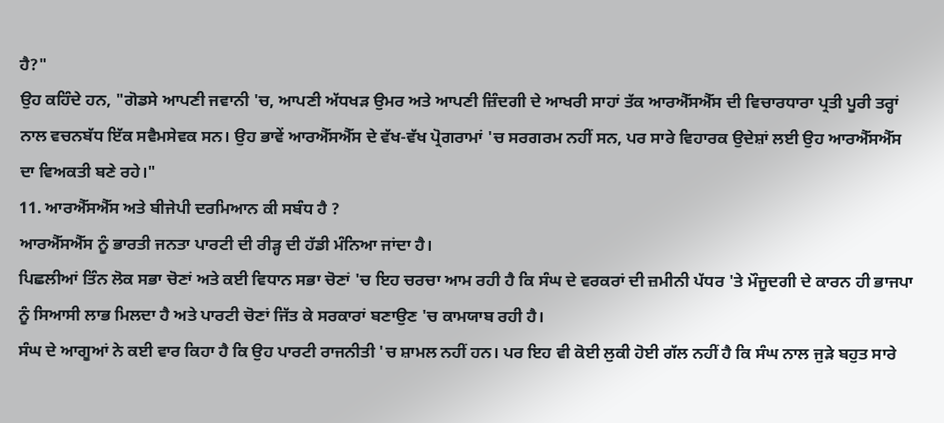ਹੈ?"
ਉਹ ਕਹਿੰਦੇ ਹਨ, "ਗੋਡਸੇ ਆਪਣੀ ਜਵਾਨੀ 'ਚ, ਆਪਣੀ ਅੱਧਖੜ ਉਮਰ ਅਤੇ ਆਪਣੀ ਜ਼ਿੰਦਗੀ ਦੇ ਆਖਰੀ ਸਾਹਾਂ ਤੱਕ ਆਰਐੱਸਐੱਸ ਦੀ ਵਿਚਾਰਧਾਰਾ ਪ੍ਰਤੀ ਪੂਰੀ ਤਰ੍ਹਾਂ ਨਾਲ ਵਚਨਬੱਧ ਇੱਕ ਸਵੈਮਸੇਵਕ ਸਨ। ਉਹ ਭਾਵੇਂ ਆਰਐੱਸਐੱਸ ਦੇ ਵੱਖ-ਵੱਖ ਪ੍ਰੋਗਰਾਮਾਂ 'ਚ ਸਰਗਰਮ ਨਹੀਂ ਸਨ, ਪਰ ਸਾਰੇ ਵਿਹਾਰਕ ਉਦੇਸ਼ਾਂ ਲਈ ਉਹ ਆਰਐੱਸਐੱਸ ਦਾ ਵਿਅਕਤੀ ਬਣੇ ਰਹੇ।"
11. ਆਰਐੱਸਐੱਸ ਅਤੇ ਬੀਜੇਪੀ ਦਰਮਿਆਨ ਕੀ ਸਬੰਧ ਹੈ ?
ਆਰਐੱਸਐੱਸ ਨੂੰ ਭਾਰਤੀ ਜਨਤਾ ਪਾਰਟੀ ਦੀ ਰੀੜ੍ਹ ਦੀ ਹੱਡੀ ਮੰਨਿਆ ਜਾਂਦਾ ਹੈ।
ਪਿਛਲੀਆਂ ਤਿੰਨ ਲੋਕ ਸਭਾ ਚੋਣਾਂ ਅਤੇ ਕਈ ਵਿਧਾਨ ਸਭਾ ਚੋਣਾਂ 'ਚ ਇਹ ਚਰਚਾ ਆਮ ਰਹੀ ਹੈ ਕਿ ਸੰਘ ਦੇ ਵਰਕਰਾਂ ਦੀ ਜ਼ਮੀਨੀ ਪੱਧਰ 'ਤੇ ਮੌਜੂਦਗੀ ਦੇ ਕਾਰਨ ਹੀ ਭਾਜਪਾ ਨੂੰ ਸਿਆਸੀ ਲਾਭ ਮਿਲਦਾ ਹੈ ਅਤੇ ਪਾਰਟੀ ਚੋਣਾਂ ਜਿੱਤ ਕੇ ਸਰਕਾਰਾਂ ਬਣਾਉਣ 'ਚ ਕਾਮਯਾਬ ਰਹੀ ਹੈ।
ਸੰਘ ਦੇ ਆਗੂਆਂ ਨੇ ਕਈ ਵਾਰ ਕਿਹਾ ਹੈ ਕਿ ਉਹ ਪਾਰਟੀ ਰਾਜਨੀਤੀ 'ਚ ਸ਼ਾਮਲ ਨਹੀਂ ਹਨ। ਪਰ ਇਹ ਵੀ ਕੋਈ ਲੁਕੀ ਹੋਈ ਗੱਲ ਨਹੀਂ ਹੈ ਕਿ ਸੰਘ ਨਾਲ ਜੁੜੇ ਬਹੁਤ ਸਾਰੇ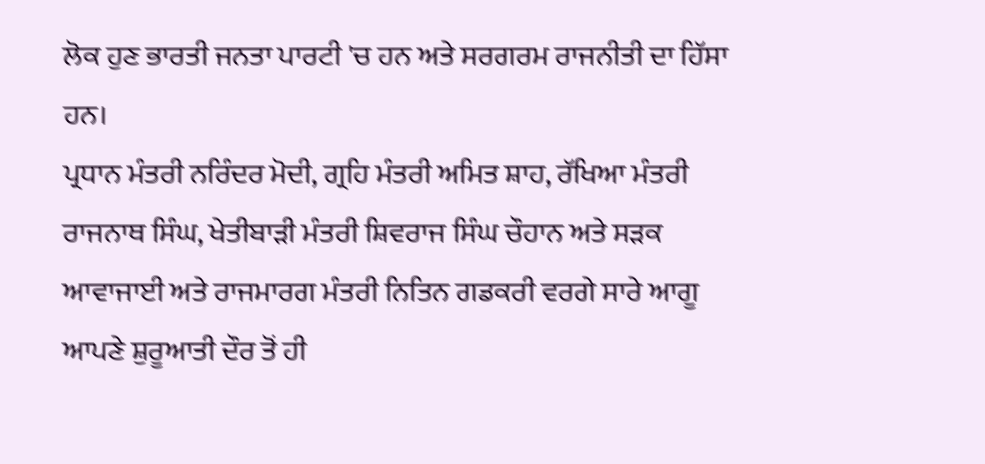ਲੋਕ ਹੁਣ ਭਾਰਤੀ ਜਨਤਾ ਪਾਰਟੀ 'ਚ ਹਨ ਅਤੇ ਸਰਗਰਮ ਰਾਜਨੀਤੀ ਦਾ ਹਿੱਸਾ ਹਨ।
ਪ੍ਰਧਾਨ ਮੰਤਰੀ ਨਰਿੰਦਰ ਮੋਦੀ, ਗ੍ਰਹਿ ਮੰਤਰੀ ਅਮਿਤ ਸ਼ਾਹ, ਰੱਖਿਆ ਮੰਤਰੀ ਰਾਜਨਾਥ ਸਿੰਘ, ਖੇਤੀਬਾੜੀ ਮੰਤਰੀ ਸ਼ਿਵਰਾਜ ਸਿੰਘ ਚੌਹਾਨ ਅਤੇ ਸੜਕ ਆਵਾਜਾਈ ਅਤੇ ਰਾਜਮਾਰਗ ਮੰਤਰੀ ਨਿਤਿਨ ਗਡਕਰੀ ਵਰਗੇ ਸਾਰੇ ਆਗੂ ਆਪਣੇ ਸ਼ੁਰੂਆਤੀ ਦੌਰ ਤੋਂ ਹੀ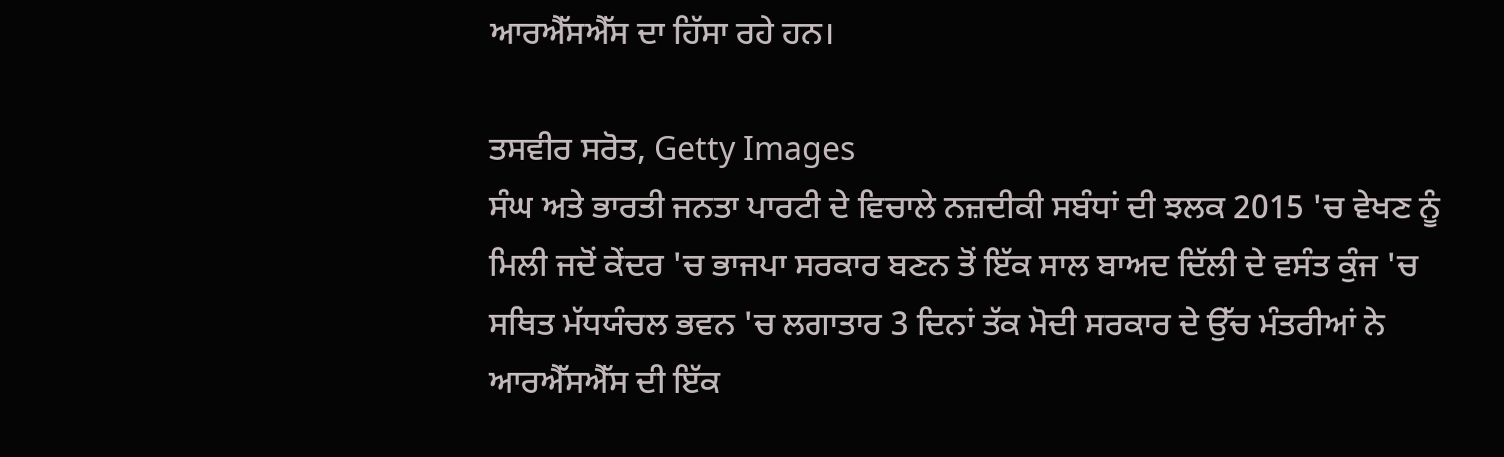ਆਰਐੱਸਐੱਸ ਦਾ ਹਿੱਸਾ ਰਹੇ ਹਨ।

ਤਸਵੀਰ ਸਰੋਤ, Getty Images
ਸੰਘ ਅਤੇ ਭਾਰਤੀ ਜਨਤਾ ਪਾਰਟੀ ਦੇ ਵਿਚਾਲੇ ਨਜ਼ਦੀਕੀ ਸਬੰਧਾਂ ਦੀ ਝਲਕ 2015 'ਚ ਵੇਖਣ ਨੂੰ ਮਿਲੀ ਜਦੋਂ ਕੇਂਦਰ 'ਚ ਭਾਜਪਾ ਸਰਕਾਰ ਬਣਨ ਤੋਂ ਇੱਕ ਸਾਲ ਬਾਅਦ ਦਿੱਲੀ ਦੇ ਵਸੰਤ ਕੁੰਜ 'ਚ ਸਥਿਤ ਮੱਧਯੰਚਲ ਭਵਨ 'ਚ ਲਗਾਤਾਰ 3 ਦਿਨਾਂ ਤੱਕ ਮੋਦੀ ਸਰਕਾਰ ਦੇ ਉੱਚ ਮੰਤਰੀਆਂ ਨੇ ਆਰਐੱਸਐੱਸ ਦੀ ਇੱਕ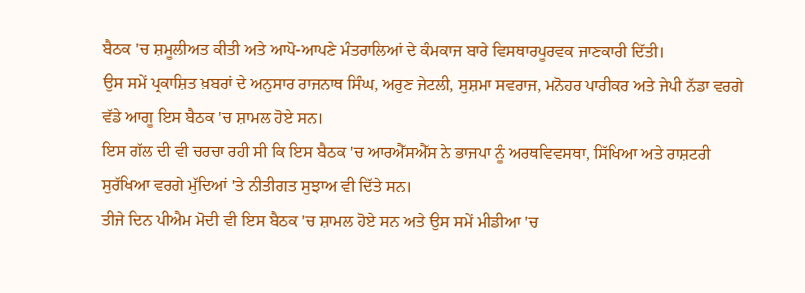ਬੈਠਕ 'ਚ ਸ਼ਮੂਲੀਅਤ ਕੀਤੀ ਅਤੇ ਆਪੋ-ਆਪਣੇ ਮੰਤਰਾਲਿਆਂ ਦੇ ਕੰਮਕਾਜ ਬਾਰੇ ਵਿਸਥਾਰਪੂਰਵਕ ਜਾਣਕਾਰੀ ਦਿੱਤੀ।
ਉਸ ਸਮੇਂ ਪ੍ਰਕਾਸ਼ਿਤ ਖ਼ਬਰਾਂ ਦੇ ਅਨੁਸਾਰ ਰਾਜਨਾਥ ਸਿੰਘ, ਅਰੁਣ ਜੇਟਲੀ, ਸੁਸ਼ਮਾ ਸਵਰਾਜ, ਮਨੋਹਰ ਪਾਰੀਕਰ ਅਤੇ ਜੇਪੀ ਨੱਡਾ ਵਰਗੇ ਵੱਡੇ ਆਗੂ ਇਸ ਬੈਠਕ 'ਚ ਸ਼ਾਮਲ ਹੋਏ ਸਨ।
ਇਸ ਗੱਲ ਦੀ ਵੀ ਚਰਚਾ ਰਹੀ ਸੀ ਕਿ ਇਸ ਬੈਠਕ 'ਚ ਆਰਐੱਸਐੱਸ ਨੇ ਭਾਜਪਾ ਨੂੰ ਅਰਥਵਿਵਸਥਾ, ਸਿੱਖਿਆ ਅਤੇ ਰਾਸ਼ਟਰੀ ਸੁਰੱਖਿਆ ਵਰਗੇ ਮੁੱਦਿਆਂ 'ਤੇ ਨੀਤੀਗਤ ਸੁਝਾਅ ਵੀ ਦਿੱਤੇ ਸਨ।
ਤੀਜੇ ਦਿਨ ਪੀਐਮ ਮੋਦੀ ਵੀ ਇਸ ਬੈਠਕ 'ਚ ਸ਼ਾਮਲ ਹੋਏ ਸਨ ਅਤੇ ਉਸ ਸਮੇਂ ਮੀਡੀਆ 'ਚ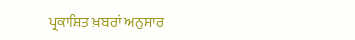ਪ੍ਰਕਾਸ਼ਿਤ ਖ਼ਬਰਾਂ ਅਨੁਸਾਰ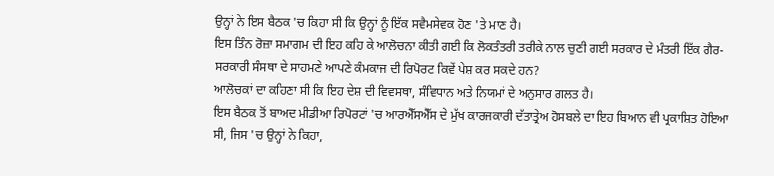ਉਨ੍ਹਾਂ ਨੇ ਇਸ ਬੈਠਕ 'ਚ ਕਿਹਾ ਸੀ ਕਿ ਉਨ੍ਹਾਂ ਨੂੰ ਇੱਕ ਸਵੈਮਸੇਵਕ ਹੋਣ 'ਤੇ ਮਾਣ ਹੈ।
ਇਸ ਤਿੰਨ ਰੋਜ਼ਾ ਸਮਾਗਮ ਦੀ ਇਹ ਕਹਿ ਕੇ ਆਲੋਚਨਾ ਕੀਤੀ ਗਈ ਕਿ ਲੋਕਤੰਤਰੀ ਤਰੀਕੇ ਨਾਲ ਚੁਣੀ ਗਈ ਸਰਕਾਰ ਦੇ ਮੰਤਰੀ ਇੱਕ ਗੈਰ-ਸਰਕਾਰੀ ਸੰਸਥਾ ਦੇ ਸਾਹਮਣੇ ਆਪਣੇ ਕੰਮਕਾਜ ਦੀ ਰਿਪੋਰਟ ਕਿਵੇਂ ਪੇਸ਼ ਕਰ ਸਕਦੇ ਹਨ?
ਆਲੋਚਕਾਂ ਦਾ ਕਹਿਣਾ ਸੀ ਕਿ ਇਹ ਦੇਸ਼ ਦੀ ਵਿਵਸਥਾ, ਸੰਵਿਧਾਨ ਅਤੇ ਨਿਯਮਾਂ ਦੇ ਅਨੁਸਾਰ ਗਲਤ ਹੈ।
ਇਸ ਬੈਠਕ ਤੋਂ ਬਾਅਦ ਮੀਡੀਆ ਰਿਪੋਰਟਾਂ 'ਚ ਆਰਐੱਸਐੱਸ ਦੇ ਮੁੱਖ ਕਾਰਜਕਾਰੀ ਦੱਤਾਤ੍ਰੇਅ ਹੋਸਬਲੇ ਦਾ ਇਹ ਬਿਆਨ ਵੀ ਪ੍ਰਕਾਸ਼ਿਤ ਹੋਇਆ ਸੀ, ਜਿਸ 'ਚ ਉਨ੍ਹਾਂ ਨੇ ਕਿਹਾ,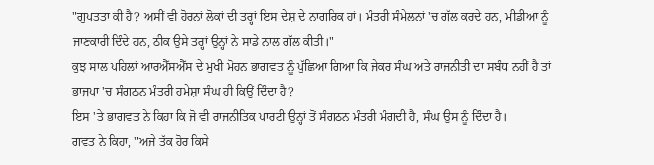"ਗੁਪਤਤਾ ਕੀ ਹੈ? ਅਸੀਂ ਵੀ ਹੋਰਨਾਂ ਲੋਕਾਂ ਦੀ ਤਰ੍ਹਾਂ ਇਸ ਦੇਸ਼ ਦੇ ਨਾਗਰਿਕ ਹਾਂ। ਮੰਤਰੀ ਸੰਮੇਲਨਾਂ 'ਚ ਗੱਲ ਕਰਦੇ ਹਨ, ਮੀਡੀਆ ਨੂੰ ਜਾਣਕਾਰੀ ਦਿੰਦੇ ਹਨ, ਠੀਕ ਉਸੇ ਤਰ੍ਹਾਂ ਉਨ੍ਹਾਂ ਨੇ ਸਾਡੇ ਨਾਲ ਗੱਲ ਕੀਤੀ।"
ਕੁਝ ਸਾਲ ਪਹਿਲਾਂ ਆਰਐੱਸਐੱਸ ਦੇ ਮੁਖੀ ਮੋਹਨ ਭਾਗਵਤ ਨੂੰ ਪੁੱਛਿਆ ਗਿਆ ਕਿ ਜੇਕਰ ਸੰਘ ਅਤੇ ਰਾਜਨੀਤੀ ਦਾ ਸਬੰਧ ਨਹੀਂ ਹੈ ਤਾਂ ਭਾਜਪਾ 'ਚ ਸੰਗਠਨ ਮੰਤਰੀ ਹਮੇਸ਼ਾ ਸੰਘ ਹੀ ਕਿਉਂ ਦਿੰਦਾ ਹੈ?
ਇਸ 'ਤੇ ਭਾਗਵਤ ਨੇ ਕਿਹਾ ਕਿ ਜੋ ਵੀ ਰਾਜਨੀਤਿਕ ਪਾਰਟੀ ਉਨ੍ਹਾਂ ਤੋਂ ਸੰਗਠਨ ਮੰਤਰੀ ਮੰਗਦੀ ਹੈ, ਸੰਘ ਉਸ ਨੂੰ ਦਿੰਦਾ ਹੈ।
ਗਵਤ ਨੇ ਕਿਹਾ, "ਅਜੇ ਤੱਕ ਹੋਰ ਕਿਸੇ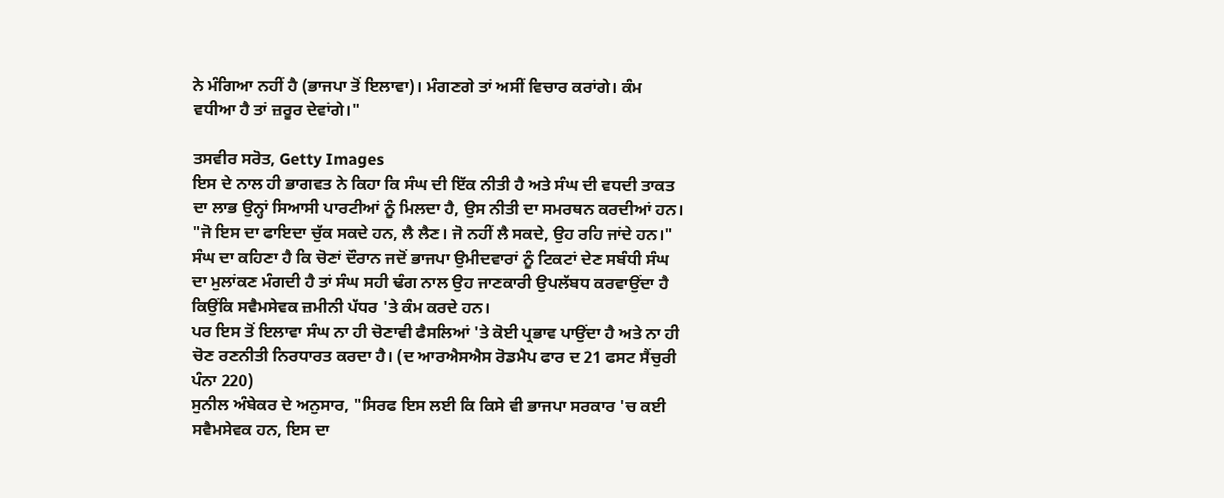ਨੇ ਮੰਗਿਆ ਨਹੀਂ ਹੈ (ਭਾਜਪਾ ਤੋਂ ਇਲਾਵਾ)। ਮੰਗਣਗੇ ਤਾਂ ਅਸੀਂ ਵਿਚਾਰ ਕਰਾਂਗੇ। ਕੰਮ ਵਧੀਆ ਹੈ ਤਾਂ ਜ਼ਰੂਰ ਦੇਵਾਂਗੇ।"

ਤਸਵੀਰ ਸਰੋਤ, Getty Images
ਇਸ ਦੇ ਨਾਲ ਹੀ ਭਾਗਵਤ ਨੇ ਕਿਹਾ ਕਿ ਸੰਘ ਦੀ ਇੱਕ ਨੀਤੀ ਹੈ ਅਤੇ ਸੰਘ ਦੀ ਵਧਦੀ ਤਾਕਤ ਦਾ ਲਾਭ ਉਨ੍ਹਾਂ ਸਿਆਸੀ ਪਾਰਟੀਆਂ ਨੂੰ ਮਿਲਦਾ ਹੈ, ਉਸ ਨੀਤੀ ਦਾ ਸਮਰਥਨ ਕਰਦੀਆਂ ਹਨ।
"ਜੋ ਇਸ ਦਾ ਫਾਇਦਾ ਚੁੱਕ ਸਕਦੇ ਹਨ, ਲੈ ਲੈਣ। ਜੋ ਨਹੀਂ ਲੈ ਸਕਦੇ, ਉਹ ਰਹਿ ਜਾਂਦੇ ਹਨ।"
ਸੰਘ ਦਾ ਕਹਿਣਾ ਹੈ ਕਿ ਚੋਣਾਂ ਦੌਰਾਨ ਜਦੋਂ ਭਾਜਪਾ ਉਮੀਦਵਾਰਾਂ ਨੂੰ ਟਿਕਟਾਂ ਦੇਣ ਸਬੰਧੀ ਸੰਘ ਦਾ ਮੁਲਾਂਕਣ ਮੰਗਦੀ ਹੈ ਤਾਂ ਸੰਘ ਸਹੀ ਢੰਗ ਨਾਲ ਉਹ ਜਾਣਕਾਰੀ ਉਪਲੱਬਧ ਕਰਵਾਉਂਦਾ ਹੈ ਕਿਉਂਕਿ ਸਵੈਮਸੇਵਕ ਜ਼ਮੀਨੀ ਪੱਧਰ 'ਤੇ ਕੰਮ ਕਰਦੇ ਹਨ।
ਪਰ ਇਸ ਤੋਂ ਇਲਾਵਾ ਸੰਘ ਨਾ ਹੀ ਚੋਣਾਵੀ ਫੈਸਲਿਆਂ 'ਤੇ ਕੋਈ ਪ੍ਰਭਾਵ ਪਾਉਂਦਾ ਹੈ ਅਤੇ ਨਾ ਹੀ ਚੋਣ ਰਣਨੀਤੀ ਨਿਰਧਾਰਤ ਕਰਦਾ ਹੈ। (ਦ ਆਰਐਸਐਸ ਰੋਡਮੈਪ ਫਾਰ ਦ 21 ਫਸਟ ਸੈਂਚੁਰੀ ਪੰਨਾ 220)
ਸੁਨੀਲ ਅੰਬੇਕਰ ਦੇ ਅਨੁਸਾਰ, "ਸਿਰਫ ਇਸ ਲਈ ਕਿ ਕਿਸੇ ਵੀ ਭਾਜਪਾ ਸਰਕਾਰ 'ਚ ਕਈ ਸਵੈਮਸੇਵਕ ਹਨ, ਇਸ ਦਾ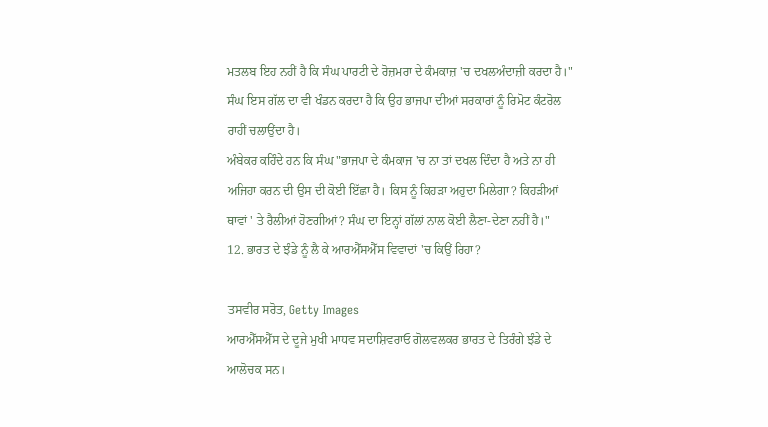ਮਤਲਬ ਇਹ ਨਹੀਂ ਹੈ ਕਿ ਸੰਘ ਪਾਰਟੀ ਦੇ ਰੋਜ਼ਮਰਾ ਦੇ ਕੰਮਕਾਜ਼ 'ਚ ਦਖਲਅੰਦਾਜ਼ੀ ਕਰਦਾ ਹੈ।"
ਸੰਘ ਇਸ ਗੱਲ ਦਾ ਵੀ ਖੰਡਨ ਕਰਦਾ ਹੈ ਕਿ ਉਹ ਭਾਜਪਾ ਦੀਆਂ ਸਰਕਾਰਾਂ ਨੂੰ ਰਿਮੋਟ ਕੰਟਰੋਲ ਰਾਹੀਂ ਚਲਾਉਂਦਾ ਹੈ।
ਅੰਬੇਕਰ ਕਹਿੰਦੇ ਹਨ ਕਿ ਸੰਘ "ਭਾਜਪਾ ਦੇ ਕੰਮਕਾਜ 'ਚ ਨਾ ਤਾਂ ਦਖਲ ਦਿੰਦਾ ਹੈ ਅਤੇ ਨਾ ਹੀ ਅਜਿਹਾ ਕਰਨ ਦੀ ਉਸ ਦੀ ਕੋਈ ਇੱਛਾ ਹੈ। ਕਿਸ ਨੂੰ ਕਿਹੜਾ ਅਹੁਦਾ ਮਿਲੇਗਾ? ਕਿਹੜੀਆਂ ਥਾਵਾਂ ' ਤੇ ਰੈਲੀਆਂ ਹੋਣਗੀਆਂ? ਸੰਘ ਦਾ ਇਨ੍ਹਾਂ ਗੱਲਾਂ ਨਾਲ ਕੋਈ ਲੈਣਾ-ਦੇਣਾ ਨਹੀਂ ਹੈ।"
12. ਭਾਰਤ ਦੇ ਝੰਡੇ ਨੂੰ ਲੈ ਕੇ ਆਰਐੱਸਐੱਸ ਵਿਵਾਦਾਂ 'ਚ ਕਿਉਂ ਰਿਹਾ?

ਤਸਵੀਰ ਸਰੋਤ, Getty Images
ਆਰਐੱਸਐੱਸ ਦੇ ਦੂਜੇ ਮੁਖੀ ਮਾਧਵ ਸਦਾਸ਼ਿਵਰਾਓ ਗੋਲਵਲਕਰ ਭਾਰਤ ਦੇ ਤਿਰੰਗੇ ਝੰਡੇ ਦੇ ਆਲੋਚਕ ਸਨ।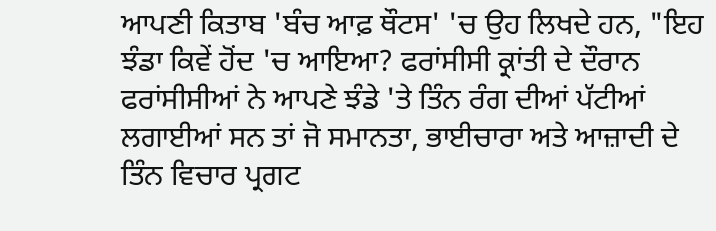ਆਪਣੀ ਕਿਤਾਬ 'ਬੰਚ ਆਫ਼ ਥੌਟਸ' 'ਚ ਉਹ ਲਿਖਦੇ ਹਨ, "ਇਹ ਝੰਡਾ ਕਿਵੇਂ ਹੋਂਦ 'ਚ ਆਇਆ? ਫਰਾਂਸੀਸੀ ਕ੍ਰਾਂਤੀ ਦੇ ਦੌਰਾਨ ਫਰਾਂਸੀਸੀਆਂ ਨੇ ਆਪਣੇ ਝੰਡੇ 'ਤੇ ਤਿੰਨ ਰੰਗ ਦੀਆਂ ਪੱਟੀਆਂ ਲਗਾਈਆਂ ਸਨ ਤਾਂ ਜੋ ਸਮਾਨਤਾ, ਭਾਈਚਾਰਾ ਅਤੇ ਆਜ਼ਾਦੀ ਦੇ ਤਿੰਨ ਵਿਚਾਰ ਪ੍ਰਗਟ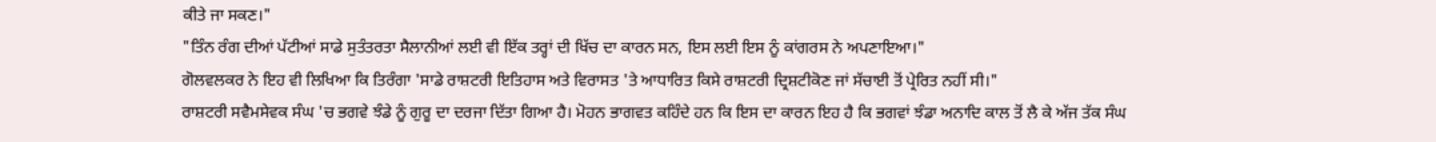ਕੀਤੇ ਜਾ ਸਕਣ।"
"ਤਿੰਨ ਰੰਗ ਦੀਆਂ ਪੱਟੀਆਂ ਸਾਡੇ ਸੁਤੰਤਰਤਾ ਸੈਲਾਨੀਆਂ ਲਈ ਵੀ ਇੱਕ ਤਰ੍ਹਾਂ ਦੀ ਖਿੱਚ ਦਾ ਕਾਰਨ ਸਨ, ਇਸ ਲਈ ਇਸ ਨੂੰ ਕਾਂਗਰਸ ਨੇ ਅਪਣਾਇਆ।"
ਗੋਲਵਲਕਰ ਨੇ ਇਹ ਵੀ ਲਿਖਿਆ ਕਿ ਤਿਰੰਗਾ 'ਸਾਡੇ ਰਾਸ਼ਟਰੀ ਇਤਿਹਾਸ ਅਤੇ ਵਿਰਾਸਤ 'ਤੇ ਆਧਾਰਿਤ ਕਿਸੇ ਰਾਸ਼ਟਰੀ ਦ੍ਰਿਸ਼ਟੀਕੋਣ ਜਾਂ ਸੱਚਾਈ ਤੋਂ ਪ੍ਰੇਰਿਤ ਨਹੀਂ ਸੀ।"
ਰਾਸ਼ਟਰੀ ਸਵੈਮਸੇਵਕ ਸੰਘ 'ਚ ਭਗਵੇ ਝੰਡੇ ਨੂੰ ਗੁਰੂ ਦਾ ਦਰਜਾ ਦਿੱਤਾ ਗਿਆ ਹੈ। ਮੋਹਨ ਭਾਗਵਤ ਕਹਿੰਦੇ ਹਨ ਕਿ ਇਸ ਦਾ ਕਾਰਨ ਇਹ ਹੈ ਕਿ ਭਗਵਾਂ ਝੰਡਾ ਅਨਾਦਿ ਕਾਲ ਤੋਂ ਲੈ ਕੇ ਅੱਜ ਤੱਕ ਸੰਘ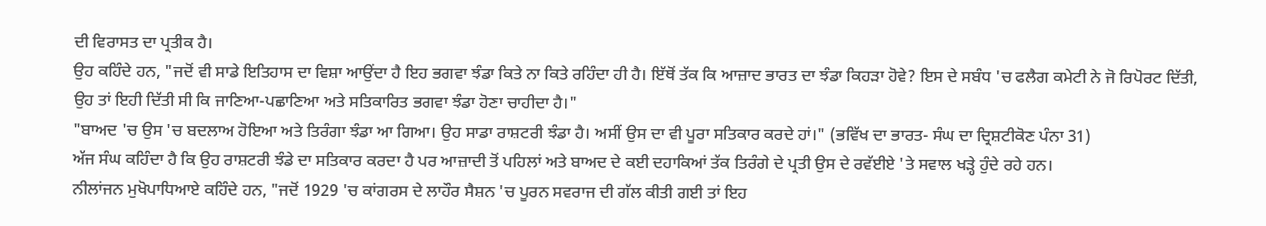ਦੀ ਵਿਰਾਸਤ ਦਾ ਪ੍ਰਤੀਕ ਹੈ।
ਉਹ ਕਹਿੰਦੇ ਹਨ, "ਜਦੋਂ ਵੀ ਸਾਡੇ ਇਤਿਹਾਸ ਦਾ ਵਿਸ਼ਾ ਆਉਂਦਾ ਹੈ ਇਹ ਭਗਵਾ ਝੰਡਾ ਕਿਤੇ ਨਾ ਕਿਤੇ ਰਹਿੰਦਾ ਹੀ ਹੈ। ਇੱਥੋਂ ਤੱਕ ਕਿ ਆਜ਼ਾਦ ਭਾਰਤ ਦਾ ਝੰਡਾ ਕਿਹੜਾ ਹੋਵੇ? ਇਸ ਦੇ ਸਬੰਧ 'ਚ ਫਲੈਗ ਕਮੇਟੀ ਨੇ ਜੋ ਰਿਪੋਰਟ ਦਿੱਤੀ, ਉਹ ਤਾਂ ਇਹੀ ਦਿੱਤੀ ਸੀ ਕਿ ਜਾਣਿਆ-ਪਛਾਣਿਆ ਅਤੇ ਸਤਿਕਾਰਿਤ ਭਗਵਾ ਝੰਡਾ ਹੋਣਾ ਚਾਹੀਦਾ ਹੈ।"
"ਬਾਅਦ 'ਚ ਉਸ 'ਚ ਬਦਲਾਅ ਹੋਇਆ ਅਤੇ ਤਿਰੰਗਾ ਝੰਡਾ ਆ ਗਿਆ। ਉਹ ਸਾਡਾ ਰਾਸ਼ਟਰੀ ਝੰਡਾ ਹੈ। ਅਸੀਂ ਉਸ ਦਾ ਵੀ ਪੂਰਾ ਸਤਿਕਾਰ ਕਰਦੇ ਹਾਂ।" (ਭਵਿੱਖ ਦਾ ਭਾਰਤ- ਸੰਘ ਦਾ ਦ੍ਰਿਸ਼ਟੀਕੋਣ ਪੰਨਾ 31)
ਅੱਜ ਸੰਘ ਕਹਿੰਦਾ ਹੈ ਕਿ ਉਹ ਰਾਸ਼ਟਰੀ ਝੰਡੇ ਦਾ ਸਤਿਕਾਰ ਕਰਦਾ ਹੈ ਪਰ ਆਜ਼ਾਦੀ ਤੋਂ ਪਹਿਲਾਂ ਅਤੇ ਬਾਅਦ ਦੇ ਕਈ ਦਹਾਕਿਆਂ ਤੱਕ ਤਿਰੰਗੇ ਦੇ ਪ੍ਰਤੀ ਉਸ ਦੇ ਰਵੱਈਏ 'ਤੇ ਸਵਾਲ ਖੜ੍ਹੇ ਹੁੰਦੇ ਰਹੇ ਹਨ।
ਨੀਲਾਂਜਨ ਮੁਖੋਪਾਧਿਆਏ ਕਹਿੰਦੇ ਹਨ, "ਜਦੋਂ 1929 'ਚ ਕਾਂਗਰਸ ਦੇ ਲਾਹੌਰ ਸੈਸ਼ਨ 'ਚ ਪੂਰਨ ਸਵਰਾਜ ਦੀ ਗੱਲ ਕੀਤੀ ਗਈ ਤਾਂ ਇਹ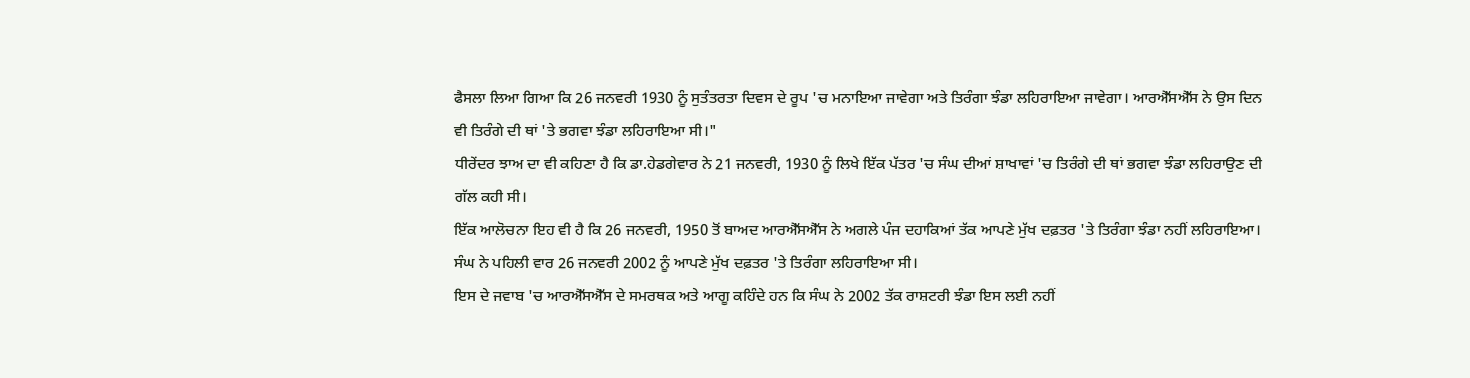ਫੈਸਲਾ ਲਿਆ ਗਿਆ ਕਿ 26 ਜਨਵਰੀ 1930 ਨੂੰ ਸੁਤੰਤਰਤਾ ਦਿਵਸ ਦੇ ਰੂਪ 'ਚ ਮਨਾਇਆ ਜਾਵੇਗਾ ਅਤੇ ਤਿਰੰਗਾ ਝੰਡਾ ਲਹਿਰਾਇਆ ਜਾਵੇਗਾ। ਆਰਐੱਸਐੱਸ ਨੇ ਉਸ ਦਿਨ ਵੀ ਤਿਰੰਗੇ ਦੀ ਥਾਂ 'ਤੇ ਭਗਵਾ ਝੰਡਾ ਲਹਿਰਾਇਆ ਸੀ।"
ਧੀਰੇਂਦਰ ਝਾਅ ਦਾ ਵੀ ਕਹਿਣਾ ਹੈ ਕਿ ਡਾ.ਹੇਡਗੇਵਾਰ ਨੇ 21 ਜਨਵਰੀ, 1930 ਨੂੰ ਲਿਖੇ ਇੱਕ ਪੱਤਰ 'ਚ ਸੰਘ ਦੀਆਂ ਸ਼ਾਖਾਵਾਂ 'ਚ ਤਿਰੰਗੇ ਦੀ ਥਾਂ ਭਗਵਾ ਝੰਡਾ ਲਹਿਰਾਉਣ ਦੀ ਗੱਲ ਕਹੀ ਸੀ।
ਇੱਕ ਆਲੋਚਨਾ ਇਹ ਵੀ ਹੈ ਕਿ 26 ਜਨਵਰੀ, 1950 ਤੋਂ ਬਾਅਦ ਆਰਐੱਸਐੱਸ ਨੇ ਅਗਲੇ ਪੰਜ ਦਹਾਕਿਆਂ ਤੱਕ ਆਪਣੇ ਮੁੱਖ ਦਫ਼ਤਰ 'ਤੇ ਤਿਰੰਗਾ ਝੰਡਾ ਨਹੀਂ ਲਹਿਰਾਇਆ।
ਸੰਘ ਨੇ ਪਹਿਲੀ ਵਾਰ 26 ਜਨਵਰੀ 2002 ਨੂੰ ਆਪਣੇ ਮੁੱਖ ਦਫ਼ਤਰ 'ਤੇ ਤਿਰੰਗਾ ਲਹਿਰਾਇਆ ਸੀ।
ਇਸ ਦੇ ਜਵਾਬ 'ਚ ਆਰਐੱਸਐੱਸ ਦੇ ਸਮਰਥਕ ਅਤੇ ਆਗੂ ਕਹਿੰਦੇ ਹਨ ਕਿ ਸੰਘ ਨੇ 2002 ਤੱਕ ਰਾਸ਼ਟਰੀ ਝੰਡਾ ਇਸ ਲਈ ਨਹੀਂ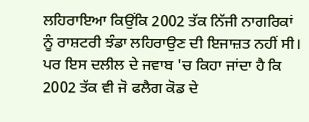ਲਹਿਰਾਇਆ ਕਿਉਂਕਿ 2002 ਤੱਕ ਨਿੱਜੀ ਨਾਗਰਿਕਾਂ ਨੂੰ ਰਾਸ਼ਟਰੀ ਝੰਡਾ ਲਹਿਰਾਉਣ ਦੀ ਇਜਾਜ਼ਤ ਨਹੀਂ ਸੀ।
ਪਰ ਇਸ ਦਲੀਲ ਦੇ ਜਵਾਬ 'ਚ ਕਿਹਾ ਜਾਂਦਾ ਹੈ ਕਿ 2002 ਤੱਕ ਵੀ ਜੋ ਫਲੈਗ ਕੋਡ ਦੇ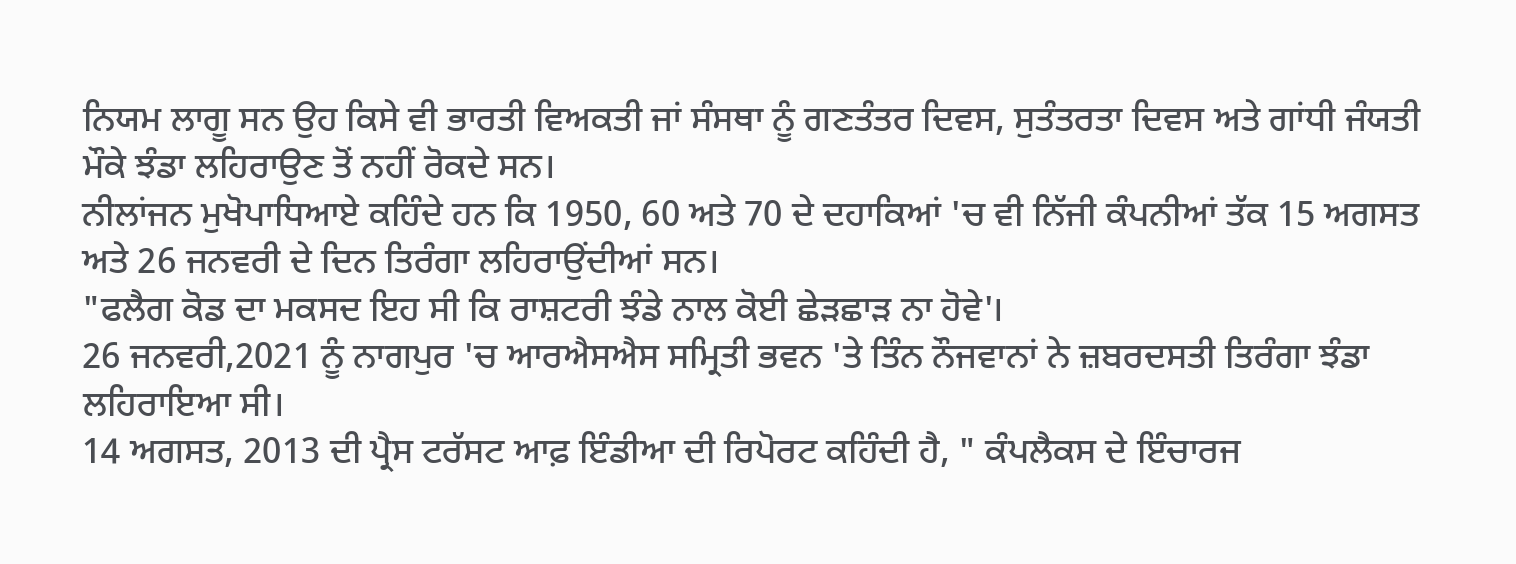ਨਿਯਮ ਲਾਗੂ ਸਨ ਉਹ ਕਿਸੇ ਵੀ ਭਾਰਤੀ ਵਿਅਕਤੀ ਜਾਂ ਸੰਸਥਾ ਨੂੰ ਗਣਤੰਤਰ ਦਿਵਸ, ਸੁਤੰਤਰਤਾ ਦਿਵਸ ਅਤੇ ਗਾਂਧੀ ਜੰਯਤੀ ਮੌਕੇ ਝੰਡਾ ਲਹਿਰਾਉਣ ਤੋਂ ਨਹੀਂ ਰੋਕਦੇ ਸਨ।
ਨੀਲਾਂਜਨ ਮੁਖੋਪਾਧਿਆਏ ਕਹਿੰਦੇ ਹਨ ਕਿ 1950, 60 ਅਤੇ 70 ਦੇ ਦਹਾਕਿਆਂ 'ਚ ਵੀ ਨਿੱਜੀ ਕੰਪਨੀਆਂ ਤੱਕ 15 ਅਗਸਤ ਅਤੇ 26 ਜਨਵਰੀ ਦੇ ਦਿਨ ਤਿਰੰਗਾ ਲਹਿਰਾਉਂਦੀਆਂ ਸਨ।
"ਫਲੈਗ ਕੋਡ ਦਾ ਮਕਸਦ ਇਹ ਸੀ ਕਿ ਰਾਸ਼ਟਰੀ ਝੰਡੇ ਨਾਲ ਕੋਈ ਛੇੜਛਾੜ ਨਾ ਹੋਵੇ'।
26 ਜਨਵਰੀ,2021 ਨੂੰ ਨਾਗਪੁਰ 'ਚ ਆਰਐਸਐਸ ਸਮ੍ਰਿਤੀ ਭਵਨ 'ਤੇ ਤਿੰਨ ਨੌਜਵਾਨਾਂ ਨੇ ਜ਼ਬਰਦਸਤੀ ਤਿਰੰਗਾ ਝੰਡਾ ਲਹਿਰਾਇਆ ਸੀ।
14 ਅਗਸਤ, 2013 ਦੀ ਪ੍ਰੈਸ ਟਰੱਸਟ ਆਫ਼ ਇੰਡੀਆ ਦੀ ਰਿਪੋਰਟ ਕਹਿੰਦੀ ਹੈ, " ਕੰਪਲੈਕਸ ਦੇ ਇੰਚਾਰਜ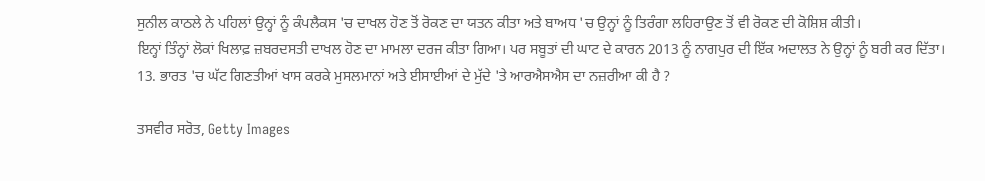ਸੁਨੀਲ ਕਾਠਲੇ ਨੇ ਪਹਿਲਾਂ ਉਨ੍ਹਾਂ ਨੂੰ ਕੰਪਲੈਕਸ 'ਚ ਦਾਖਲ ਹੋਣ ਤੋਂ ਰੋਕਣ ਦਾ ਯਤਨ ਕੀਤਾ ਅਤੇ ਬਾਅਧ 'ਚ ਉਨ੍ਹਾਂ ਨੂੰ ਤਿਰੰਗਾ ਲਹਿਰਾਉਣ ਤੋਂ ਵੀ ਰੋਕਣ ਦੀ ਕੋਸ਼ਿਸ਼ ਕੀਤੀ।
ਇਨ੍ਹਾਂ ਤਿੰਨ੍ਹਾਂ ਲੋਕਾਂ ਖਿਲਾਫ਼ ਜ਼ਬਰਦਸਤੀ ਦਾਖਲ ਹੋਣ ਦਾ ਮਾਮਲਾ ਦਰਜ ਕੀਤਾ ਗਿਆ। ਪਰ ਸਬੂਤਾਂ ਦੀ ਘਾਟ ਦੇ ਕਾਰਨ 2013 ਨੂੰ ਨਾਗਪੁਰ ਦੀ ਇੱਕ ਅਦਾਲਤ ਨੇ ਉਨ੍ਹਾਂ ਨੂੰ ਬਰੀ ਕਰ ਦਿੱਤਾ।
13. ਭਾਰਤ 'ਚ ਘੱਟ ਗਿਣਤੀਆਂ ਖਾਸ ਕਰਕੇ ਮੁਸਲਮਾਨਾਂ ਅਤੇ ਈਸਾਈਆਂ ਦੇ ਮੁੱਦੇ 'ਤੇ ਆਰਐਸਐਸ ਦਾ ਨਜ਼ਰੀਆ ਕੀ ਹੈ ?

ਤਸਵੀਰ ਸਰੋਤ, Getty Images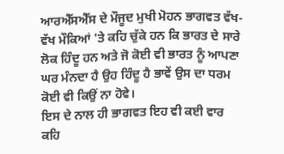ਆਰਐੱਸਐੱਸ ਦੇ ਮੌਜੂਦ ਮੁਖੀ ਮੋਹਨ ਭਾਗਵਤ ਵੱਖ-ਵੱਖ ਮੌਕਿਆਂ 'ਤੇ ਕਹਿ ਚੁੱਕੇ ਹਨ ਕਿ ਭਾਰਤ ਦੇ ਸਾਰੇ ਲੋਕ ਹਿੰਦੂ ਹਨ ਅਤੇ ਜੋ ਕੋਈ ਵੀ ਭਾਰਤ ਨੂੰ ਆਪਣਾ ਘਰ ਮੰਨਦਾ ਹੈ ਉਹ ਹਿੰਦੂ ਹੈ ਭਾਵੇਂ ਉਸ ਦਾ ਧਰਮ ਕੋਈ ਵੀ ਕਿਉਂ ਨਾ ਹੋਵੇ।
ਇਸ ਦੇ ਨਾਲ ਹੀ ਭਾਗਵਤ ਇਹ ਵੀ ਕਈ ਵਾਰ ਕਹਿ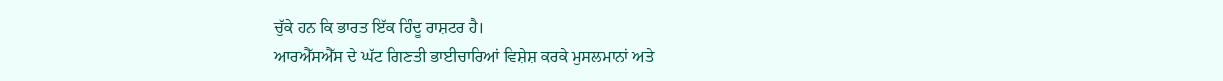ਚੁੱਕੇ ਹਨ ਕਿ ਭਾਰਤ ਇੱਕ ਹਿੰਦੂ ਰਾਸ਼ਟਰ ਹੈ।
ਆਰਐੱਸਐੱਸ ਦੇ ਘੱਟ ਗਿਣਤੀ ਭਾਈਚਾਰਿਆਂ ਵਿਸ਼ੇਸ਼ ਕਰਕੇ ਮੁਸਲਮਾਨਾਂ ਅਤੇ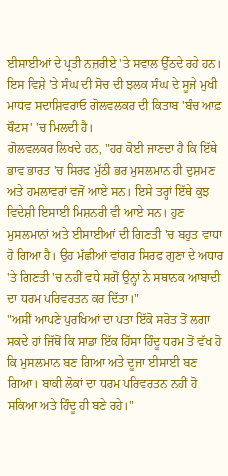ਈਸਾਈਆਂ ਦੇ ਪ੍ਰਤੀ ਨਜ਼ਰੀਏ 'ਤੇ ਸਵਾਲ ਉੱਠਦੇ ਰਹੇ ਹਨ।
ਇਸ ਵਿਸ਼ੇ 'ਤੇ ਸੰਘ ਦੀ ਸੋਚ ਦੀ ਝਲਕ ਸੰਘ ਦੇ ਸੂਜੇ ਮੁਖੀ ਮਾਧਵ ਸਦਾਸ਼ਿਵਰਾਓ ਗੋਲਵਲਕਰ ਦੀ ਕਿਤਾਬ 'ਬੰਚ ਆਫ਼ ਥੌਟਸ' 'ਚ ਮਿਲਦੀ ਹੈ।
ਗੋਲਵਲਕਰ ਲਿਖਦੇ ਹਨ, "ਹਰ ਕੋਈ ਜਾਣਦਾ ਹੈ ਕਿ ਇੱਥੇ ਭਾਵ ਭਾਰਤ 'ਚ ਸਿਰਫ ਮੁੱਠੀ ਭਰ ਮੁਸਲਮਾਨ ਹੀ ਦੁਸ਼ਮਣ ਅਤੇ ਹਮਲਾਵਰਾਂ ਵਜੋਂ ਆਏ ਸਨ। ਇਸੇ ਤਰ੍ਹਾਂ ਇੱਥੇ ਕੁਝ ਵਿਦੇਸ਼ੀ ਇਸਾਈ ਮਿਸ਼ਨਰੀ ਵੀ ਆਏ ਸਨ। ਹੁਣ ਮੁਸਲਮਾਨਾਂ ਅਤੇ ਈਸਾਈਆਂ ਦੀ ਗਿਣਤੀ 'ਚ ਬਹੁਤ ਵਾਧਾ ਹੋ ਗਿਆ ਹੈ। ਉਹ ਮੱਛੀਆਂ ਵਾਂਗਰ ਸਿਰਫ ਗੁਣਾ ਦੇ ਅਧਾਰ 'ਤੇ ਗਿਣਤੀ 'ਚ ਨਹੀਂ ਵਧੇ ਸਗੋਂ ਉਨ੍ਹਾਂ ਨੇ ਸਥਾਨਕ ਆਬਾਦੀ ਦਾ ਧਰਮ ਪਰਿਵਰਤਨ ਕਰ ਦਿੱਤਾ।"
"ਅਸੀਂ ਆਪਣੇ ਪੁਰਖਿਆਂ ਦਾ ਪਤਾ ਇੱਕੋ ਸਰੋਤ ਤੋਂ ਲਗਾ ਸਕਦੇ ਹਾਂ ਜਿੱਥੋਂ ਕਿ ਸਾਡਾ ਇੱਕ ਹਿੱਸਾ ਹਿੰਦੂ ਧਰਮ ਤੋਂ ਵੱਖ ਹੋ ਕਿ ਮੁਸਲਮਾਨ ਬਣ ਗਿਆ ਅਤੇ ਦੂਜਾ ਈਸਾਈ ਬਣ ਗਿਆ। ਬਾਕੀ ਲੋਕਾਂ ਦਾ ਧਰਮ ਪਰਿਵਰਤਨ ਨਹੀਂ ਹੋ ਸਕਿਆ ਅਤੇ ਹਿੰਦੂ ਹੀ ਬਣੇ ਰਹੇ।"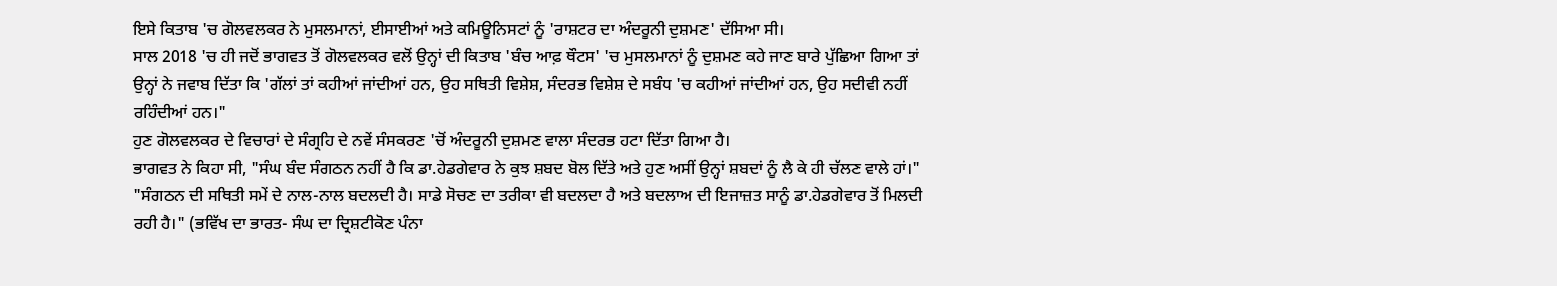ਇਸੇ ਕਿਤਾਬ 'ਚ ਗੋਲਵਲਕਰ ਨੇ ਮੁਸਲਮਾਨਾਂ, ਈਸਾਈਆਂ ਅਤੇ ਕਮਿਊਨਿਸਟਾਂ ਨੂੰ 'ਰਾਸ਼ਟਰ ਦਾ ਅੰਦਰੂਨੀ ਦੁਸ਼ਮਣ' ਦੱਸਿਆ ਸੀ।
ਸਾਲ 2018 'ਚ ਹੀ ਜਦੋਂ ਭਾਗਵਤ ਤੋਂ ਗੋਲਵਲਕਰ ਵਲੋਂ ਉਨ੍ਹਾਂ ਦੀ ਕਿਤਾਬ 'ਬੰਚ ਆਫ਼ ਥੌਟਸ' 'ਚ ਮੁਸਲਮਾਨਾਂ ਨੂੰ ਦੁਸ਼ਮਣ ਕਹੇ ਜਾਣ ਬਾਰੇ ਪੁੱਛਿਆ ਗਿਆ ਤਾਂ ਉਨ੍ਹਾਂ ਨੇ ਜਵਾਬ ਦਿੱਤਾ ਕਿ 'ਗੱਲਾਂ ਤਾਂ ਕਹੀਆਂ ਜਾਂਦੀਆਂ ਹਨ, ਉਹ ਸਥਿਤੀ ਵਿਸ਼ੇਸ਼, ਸੰਦਰਭ ਵਿਸ਼ੇਸ਼ ਦੇ ਸਬੰਧ 'ਚ ਕਹੀਆਂ ਜਾਂਦੀਆਂ ਹਨ, ਉਹ ਸਦੀਵੀ ਨਹੀਂ ਰਹਿੰਦੀਆਂ ਹਨ।"
ਹੁਣ ਗੋਲਵਲਕਰ ਦੇ ਵਿਚਾਰਾਂ ਦੇ ਸੰਗ੍ਰਹਿ ਦੇ ਨਵੇਂ ਸੰਸਕਰਣ 'ਚੋਂ ਅੰਦਰੂਨੀ ਦੁਸ਼ਮਣ ਵਾਲਾ ਸੰਦਰਭ ਹਟਾ ਦਿੱਤਾ ਗਿਆ ਹੈ।
ਭਾਗਵਤ ਨੇ ਕਿਹਾ ਸੀ, "ਸੰਘ ਬੰਦ ਸੰਗਠਨ ਨਹੀਂ ਹੈ ਕਿ ਡਾ.ਹੇਡਗੇਵਾਰ ਨੇ ਕੁਝ ਸ਼ਬਦ ਬੋਲ ਦਿੱਤੇ ਅਤੇ ਹੁਣ ਅਸੀਂ ਉਨ੍ਹਾਂ ਸ਼ਬਦਾਂ ਨੂੰ ਲੈ ਕੇ ਹੀ ਚੱਲਣ ਵਾਲੇ ਹਾਂ।"
"ਸੰਗਠਨ ਦੀ ਸਥਿਤੀ ਸਮੇਂ ਦੇ ਨਾਲ-ਨਾਲ ਬਦਲਦੀ ਹੈ। ਸਾਡੇ ਸੋਚਣ ਦਾ ਤਰੀਕਾ ਵੀ ਬਦਲਦਾ ਹੈ ਅਤੇ ਬਦਲਾਅ ਦੀ ਇਜਾਜ਼ਤ ਸਾਨੂੰ ਡਾ.ਹੇਡਗੇਵਾਰ ਤੋਂ ਮਿਲਦੀ ਰਹੀ ਹੈ।" (ਭਵਿੱਖ ਦਾ ਭਾਰਤ- ਸੰਘ ਦਾ ਦ੍ਰਿਸ਼ਟੀਕੋਣ ਪੰਨਾ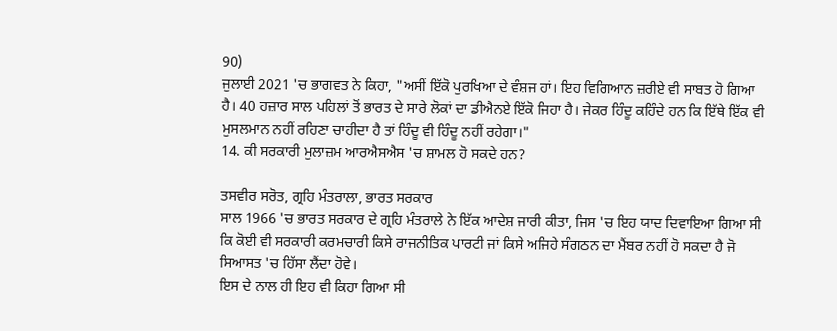90)
ਜੁਲਾਈ 2021 'ਚ ਭਾਗਵਤ ਨੇ ਕਿਹਾ, "ਅਸੀਂ ਇੱਕੋ ਪੁਰਖਿਆ ਦੇ ਵੰਸ਼ਜ ਹਾਂ। ਇਹ ਵਿਗਿਆਨ ਜ਼ਰੀਏ ਵੀ ਸਾਬਤ ਹੋ ਗਿਆ ਹੈ। 40 ਹਜ਼ਾਰ ਸਾਲ ਪਹਿਲਾਂ ਤੋਂ ਭਾਰਤ ਦੇ ਸਾਰੇ ਲੋਕਾਂ ਦਾ ਡੀਐਨਏ ਇੱਕੋ ਜਿਹਾ ਹੈ। ਜੇਕਰ ਹਿੰਦੂ ਕਹਿੰਦੇ ਹਨ ਕਿ ਇੱਥੇ ਇੱਕ ਵੀ ਮੁਸਲਮਾਨ ਨਹੀਂ ਰਹਿਣਾ ਚਾਹੀਦਾ ਹੈ ਤਾਂ ਹਿੰਦੂ ਵੀ ਹਿੰਦੂ ਨਹੀਂ ਰਹੇਗਾ।"
14. ਕੀ ਸਰਕਾਰੀ ਮੁਲਾਜ਼ਮ ਆਰਐਸਐਸ 'ਚ ਸ਼ਾਮਲ ਹੋ ਸਕਦੇ ਹਨ?

ਤਸਵੀਰ ਸਰੋਤ, ਗ੍ਰਹਿ ਮੰਤਰਾਲਾ, ਭਾਰਤ ਸਰਕਾਰ
ਸਾਲ 1966 'ਚ ਭਾਰਤ ਸਰਕਾਰ ਦੇ ਗ੍ਰਹਿ ਮੰਤਰਾਲੇ ਨੇ ਇੱਕ ਆਦੇਸ਼ ਜਾਰੀ ਕੀਤਾ, ਜਿਸ 'ਚ ਇਹ ਯਾਦ ਦਿਵਾਇਆ ਗਿਆ ਸੀ ਕਿ ਕੋਈ ਵੀ ਸਰਕਾਰੀ ਕਰਮਚਾਰੀ ਕਿਸੇ ਰਾਜਨੀਤਿਕ ਪਾਰਟੀ ਜਾਂ ਕਿਸੇ ਅਜਿਹੇ ਸੰਗਠਨ ਦਾ ਮੈਂਬਰ ਨਹੀਂ ਹੋ ਸਕਦਾ ਹੈ ਜੋ ਸਿਆਸਤ 'ਚ ਹਿੱਸਾ ਲੈਂਦਾ ਹੋਵੇ।
ਇਸ ਦੇ ਨਾਲ ਹੀ ਇਹ ਵੀ ਕਿਹਾ ਗਿਆ ਸੀ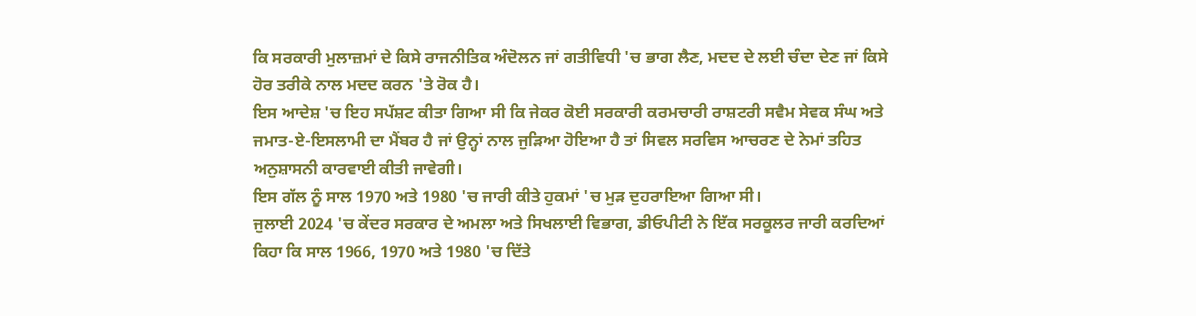ਕਿ ਸਰਕਾਰੀ ਮੁਲਾਜ਼ਮਾਂ ਦੇ ਕਿਸੇ ਰਾਜਨੀਤਿਕ ਅੰਦੋਲਨ ਜਾਂ ਗਤੀਵਿਧੀ 'ਚ ਭਾਗ ਲੈਣ, ਮਦਦ ਦੇ ਲਈ ਚੰਦਾ ਦੇਣ ਜਾਂ ਕਿਸੇ ਹੋਰ ਤਰੀਕੇ ਨਾਲ ਮਦਦ ਕਰਨ 'ਤੇ ਰੋਕ ਹੈ।
ਇਸ ਆਦੇਸ਼ 'ਚ ਇਹ ਸਪੱਸ਼ਟ ਕੀਤਾ ਗਿਆ ਸੀ ਕਿ ਜੇਕਰ ਕੋਈ ਸਰਕਾਰੀ ਕਰਮਚਾਰੀ ਰਾਸ਼ਟਰੀ ਸਵੈਮ ਸੇਵਕ ਸੰਘ ਅਤੇ ਜਮਾਤ-ਏ-ਇਸਲਾਮੀ ਦਾ ਮੈਂਬਰ ਹੈ ਜਾਂ ਉਨ੍ਹਾਂ ਨਾਲ ਜੁੜਿਆ ਹੋਇਆ ਹੈ ਤਾਂ ਸਿਵਲ ਸਰਵਿਸ ਆਚਰਣ ਦੇ ਨੇਮਾਂ ਤਹਿਤ ਅਨੁਸ਼ਾਸਨੀ ਕਾਰਵਾਈ ਕੀਤੀ ਜਾਵੇਗੀ।
ਇਸ ਗੱਲ ਨੂੰ ਸਾਲ 1970 ਅਤੇ 1980 'ਚ ਜਾਰੀ ਕੀਤੇ ਹੁਕਮਾਂ 'ਚ ਮੁੜ ਦੁਹਰਾਇਆ ਗਿਆ ਸੀ।
ਜੁਲਾਈ 2024 'ਚ ਕੇਂਦਰ ਸਰਕਾਰ ਦੇ ਅਮਲਾ ਅਤੇ ਸਿਖਲਾਈ ਵਿਭਾਗ, ਡੀਓਪੀਟੀ ਨੇ ਇੱਕ ਸਰਕੂਲਰ ਜਾਰੀ ਕਰਦਿਆਂ ਕਿਹਾ ਕਿ ਸਾਲ 1966, 1970 ਅਤੇ 1980 'ਚ ਦਿੱਤੇ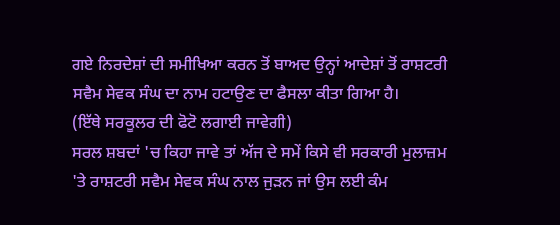ਗਏ ਨਿਰਦੇਸ਼ਾਂ ਦੀ ਸਮੀਖਿਆ ਕਰਨ ਤੋਂ ਬਾਅਦ ਉਨ੍ਹਾਂ ਆਦੇਸ਼ਾਂ ਤੋਂ ਰਾਸ਼ਟਰੀ ਸਵੈਮ ਸੇਵਕ ਸੰਘ ਦਾ ਨਾਮ ਹਟਾਉਣ ਦਾ ਫੈਸਲਾ ਕੀਤਾ ਗਿਆ ਹੈ।
(ਇੱਥੇ ਸਰਕੂਲਰ ਦੀ ਫੋਟੋ ਲਗਾਈ ਜਾਵੇਗੀ)
ਸਰਲ ਸ਼ਬਦਾਂ 'ਚ ਕਿਹਾ ਜਾਵੇ ਤਾਂ ਅੱਜ ਦੇ ਸਮੇਂ ਕਿਸੇ ਵੀ ਸਰਕਾਰੀ ਮੁਲਾਜ਼ਮ 'ਤੇ ਰਾਸ਼ਟਰੀ ਸਵੈਮ ਸੇਵਕ ਸੰਘ ਨਾਲ ਜੁੜਨ ਜਾਂ ਉਸ ਲਈ ਕੰਮ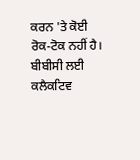ਕਰਨ 'ਤੇ ਕੋਈ ਰੋਕ-ਟੋਕ ਨਹੀਂ ਹੈ।
ਬੀਬੀਸੀ ਲਈ ਕਲੈਕਟਿਵ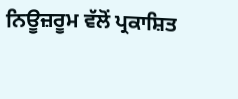ਨਿਊਜ਼ਰੂਮ ਵੱਲੋਂ ਪ੍ਰਕਾਸ਼ਿਤ